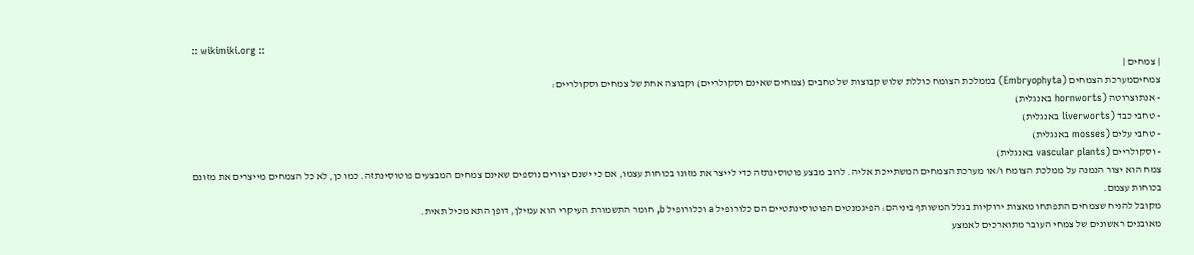:: wikimiki.org ::
| צמחים |
צמחיםמערכת הצמחים (Embryophyta) בממלכת הצומח כוללת שלוש קבוצות של טחבים (צמחים שאינם וסקולריים) וקבוצה אחת של צמחים וסקולריים:
- אנתוצרוטה (hornworts באנגלית)
- טחבי כבד (liverworts באנגלית)
- טחבי עלים (mosses באנגלית)
- וסקולריים (vascular plants באנגלית)
צמח הוא יצור הנמנה על ממלכת הצומח ו/או מערכת הצמחים המשתייכת אליה. לרוב מבצע פוטוסינתזה כדי לייצר את מזונו בכוחות עצמו, אם כי ישנם יצורים נוספים שאינם צמחים המבצעים פוטוסינתזה. כמו כן, לא כל הצמחים מייצרים את מזונם בכוחות עצמם.
מקובל להניח שצמחים התפתחו מאצות ירוקיות בגלל המשותף ביניהם: הפיגמנטים הפוטוסינתטיים הם כלורופיל a וכלורופיל b, חומר התשמורת העיקרי הוא עמילן, דופן התא מכיל תאית.
מאובנים ראשונים של צמחי העובר מתוארכים לאמצע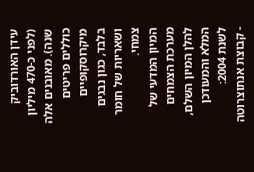עידן האורדוביק (לפני כ-470 מיליון שנה). מאובנים אלה כוללים פריטים מיקרוסקופיים בלבד, כגון נבגים ושאריות של חומר צמחי.
המיון המדעי של מערכת הצמחים
להלן המיון השלם, המלא והמעודכן לשנת 2004:
- קבוצת אנתוצרוטה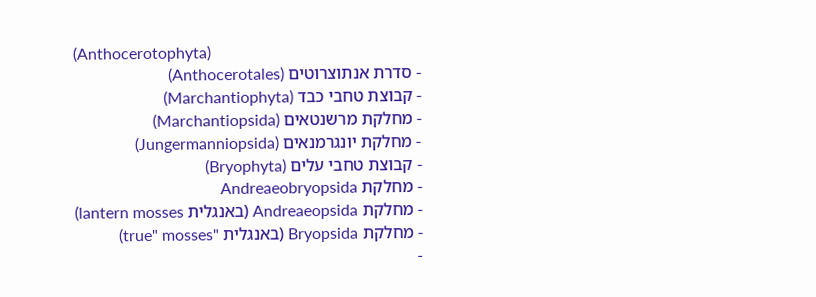(Anthocerotophyta)
- סדרת אנתוצרוטים (Anthocerotales)
- קבוצת טחבי כבד (Marchantiophyta)
- מחלקת מרשנטאים (Marchantiopsida)
- מחלקת יונגרמנאים (Jungermanniopsida)
- קבוצת טחבי עלים (Bryophyta)
- מחלקת Andreaeobryopsida
- מחלקת Andreaeopsida (באנגלית lantern mosses)
- מחלקת Bryopsida (באנגלית "true" mosses)
-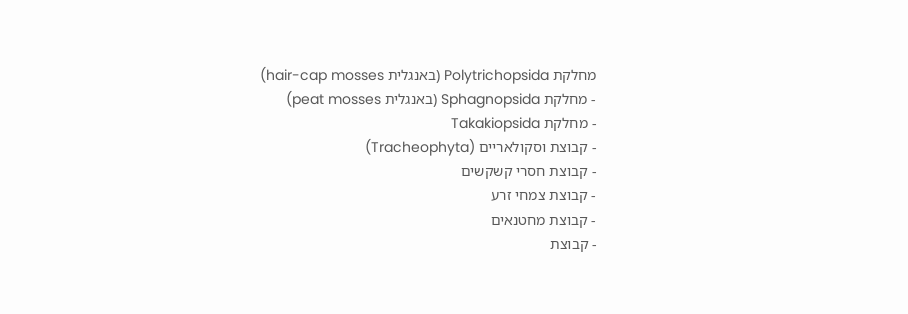מחלקת Polytrichopsida (באנגלית hair-cap mosses)
- מחלקת Sphagnopsida (באנגלית peat mosses)
- מחלקת Takakiopsida
- קבוצת וסקולאריים (Tracheophyta)
- קבוצת חסרי קשקשים
- קבוצת צמחי זרע
- קבוצת מחטנאים
- קבוצת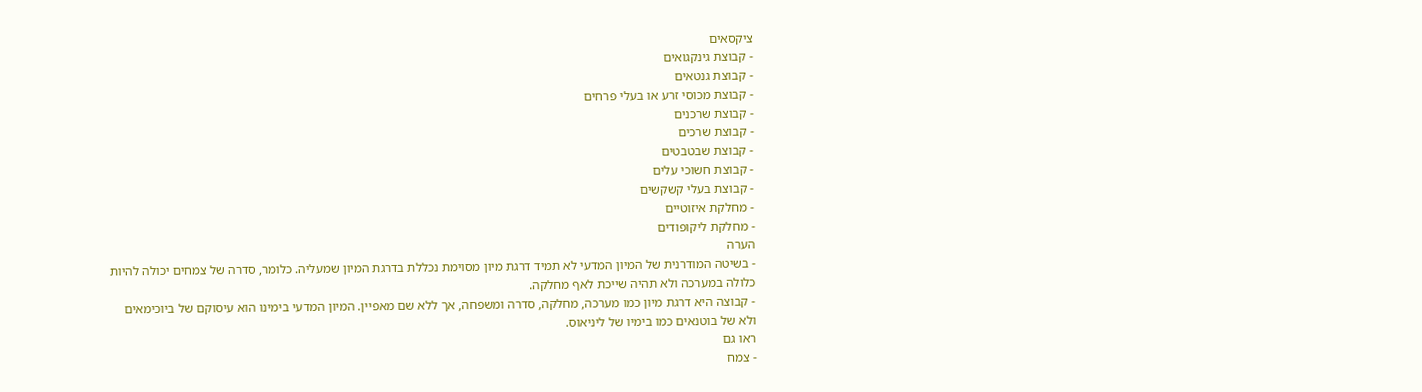ציקסאים
- קבוצת גינקגואים
- קבוצת גנטאים
- קבוצת מכוסי זרע או בעלי פרחים
- קבוצת שרכנים
- קבוצת שרכים
- קבוצת שבטבטים
- קבוצת חשוכי עלים
- קבוצת בעלי קשקשים
- מחלקת איזוטיים
- מחלקת ליקופודים
הערה
- בשיטה המודרנית של המיון המדעי לא תמיד דרגת מיון מסוימת נכללת בדרגת המיון שמעליה. כלומר, סדרה של צמחים יכולה להיות כלולה במערכה ולא תהיה שייכת לאף מחלקה.
- קבוצה היא דרגת מיון כמו מערכה, מחלקה, סדרה ומשפחה, אך ללא שם מאפיין. המיון המדעי בימינו הוא עיסוקם של ביוכימאים ולא של בוטנאים כמו בימיו של ליניאוס.
ראו גם
- צמח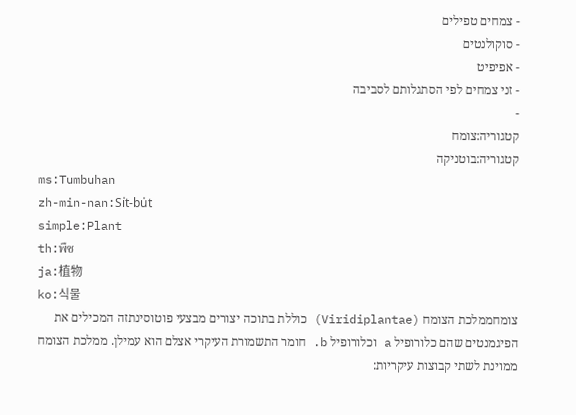- צמחים טפילים
- סוקולנטים
- אפיפיט
- זני צמחים לפי הסתגלותם לסביבה
-
קטגוריה:צומח
קטגוריה:בוטניקה
ms:Tumbuhan
zh-min-nan:Si̍t-bu̍t
simple:Plant
th:พืช
ja:植物
ko:식물
צומחממלכת הצומח (Viridiplantae) כוללת בתוכה יצורים מבצעי פוטוסינתזה המכילים את הפיגמנטים שהם כלורופיל a וכלורופיל b. חומר התשמורת העיקרי אצלם הוא עמילן. ממלכת הצומח ממוינת לשתי קבוצות עיקריות: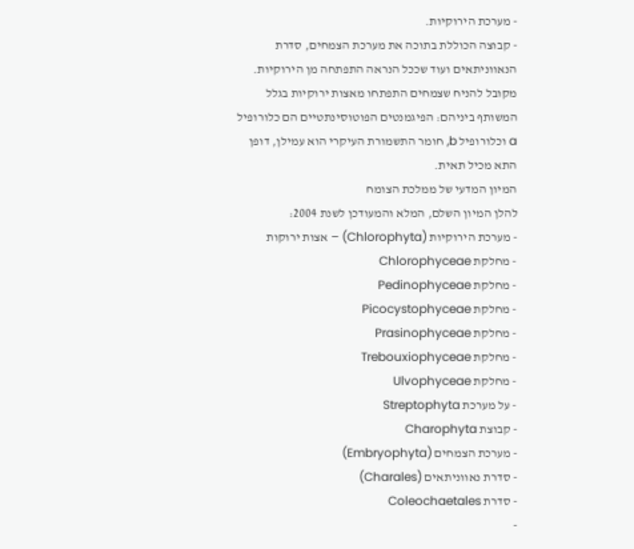- מערכת הירוקיות.
- קבוצה הכוללת בתוכה את מערכת הצמחים, סדרת הנאווניתאים ועוד שככל הנראה התפתחה מן הירוקיות.
מקובל להניח שצמחים התפתחו מאצות ירוקיות בגלל המשותף ביניהם: הפיגמנטים הפוטוסינתטיים הם כלורופיל a וכלורופיל b, חומר התשמורת העיקרי הוא עמילן, דופן התא מכיל תאית.
המיון המדעי של ממלכת הצומח
להלן המיון השלם, המלא והמעודכן לשנת 2004:
- מערכת הירוקיות (Chlorophyta) – אצות ירוקות
- מחלקת Chlorophyceae
- מחלקת Pedinophyceae
- מחלקת Picocystophyceae
- מחלקת Prasinophyceae
- מחלקת Trebouxiophyceae
- מחלקת Ulvophyceae
- על מערכת Streptophyta
- קבוצת Charophyta
- מערכת הצמחים (Embryophyta)
- סדרת נאווניתאים (Charales)
- סדרת Coleochaetales
-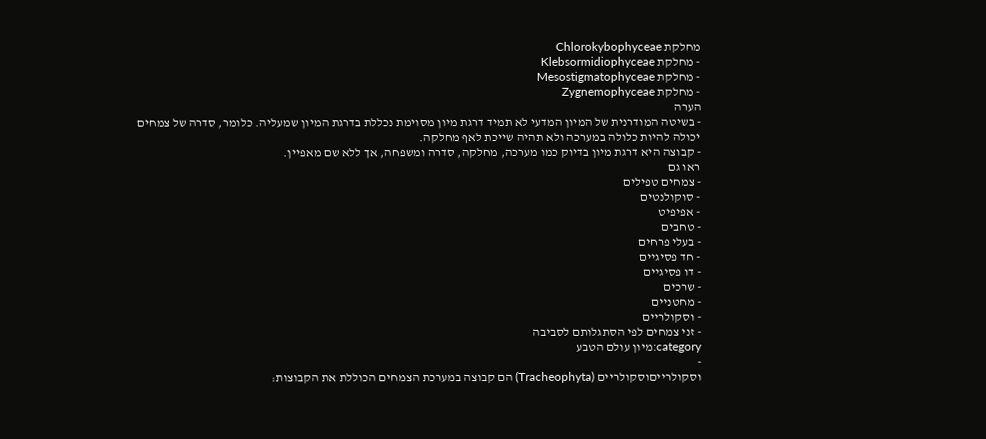מחלקת Chlorokybophyceae
- מחלקת Klebsormidiophyceae
- מחלקת Mesostigmatophyceae
- מחלקת Zygnemophyceae
הערה
- בשיטה המודרנית של המיון המדעי לא תמיד דרגת מיון מסוימת נכללת בדרגת המיון שמעליה. כלומר, סדרה של צמחים יכולה להיות כלולה במערכה ולא תהיה שייכת לאף מחלקה.
- קבוצה היא דרגת מיון בדיוק כמו מערכה, מחלקה, סדרה ומשפחה, אך ללא שם מאפיין.
ראו גם
- צמחים טפילים
- סוקולנטים
- אפיפיט
- טחבים
- בעלי פרחים
- חד פסיגיים
- דו פסיגיים
- שרכים
- מחטניים
- וסקולריים
- זני צמחים לפי הסתגלותם לסביבה
category:מיון עולם הטבע
-
וסקולרייםוסקולריים (Tracheophyta) הם קבוצה במערכת הצמחים הכוללת את הקבוצות: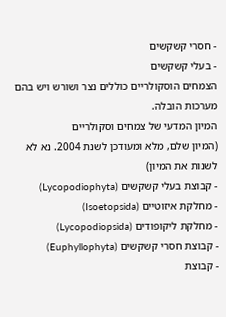- חסרי קשקשים
- בעלי קשקשים
הצמחים הוסקולריים כוללים נצר ושורש ויש בהם מערכות הובלה.
המיון המדעי של צמחים וסקולריים
(המיון שלם, מלא ומעודכן לשנת 2004. נא לא לשנות את המיון)
- קבוצת בעלי קשקשים (Lycopodiophyta)
- מחלקת איזוטיים (Isoetopsida)
- מחלקת ליקופודים (Lycopodiopsida)
- קבוצת חסרי קשקשים (Euphyllophyta)
- קבוצת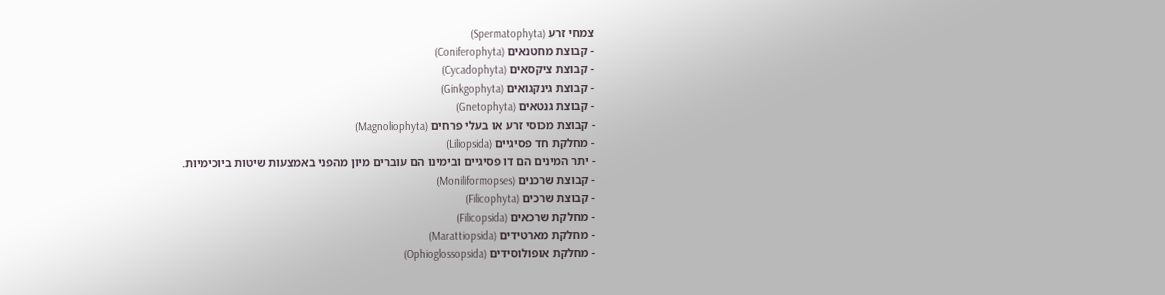צמחי זרע (Spermatophyta)
- קבוצת מחטנאים (Coniferophyta)
- קבוצת ציקסאים (Cycadophyta)
- קבוצת גינקגואים (Ginkgophyta)
- קבוצת גנטאים (Gnetophyta)
- קבוצת מכוסי זרע או בעלי פרחים (Magnoliophyta)
- מחלקת חד פסיגיים (Liliopsida)
- יתר המינים הם דו פסיגיים ובימינו הם עוברים מיון מהפני באמצעות שיטות ביוכימיות.
- קבוצת שרכנים (Moniliformopses)
- קבוצת שרכים (Filicophyta)
- מחלקת שרכאים (Filicopsida)
- מחלקת מארטידים (Marattiopsida)
- מחלקת אופולוסידים (Ophioglossopsida)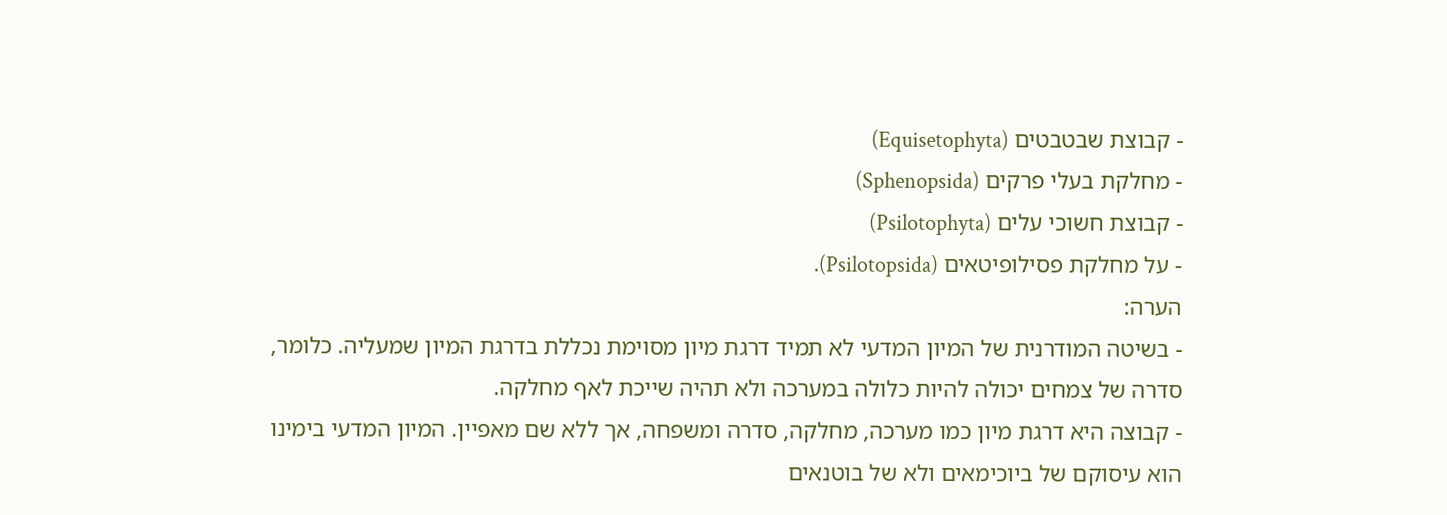- קבוצת שבטבטים (Equisetophyta)
- מחלקת בעלי פרקים (Sphenopsida)
- קבוצת חשוכי עלים (Psilotophyta)
- על מחלקת פסילופיטאים (Psilotopsida).
הערה:
- בשיטה המודרנית של המיון המדעי לא תמיד דרגת מיון מסוימת נכללת בדרגת המיון שמעליה. כלומר, סדרה של צמחים יכולה להיות כלולה במערכה ולא תהיה שייכת לאף מחלקה.
- קבוצה היא דרגת מיון כמו מערכה, מחלקה, סדרה ומשפחה, אך ללא שם מאפיין. המיון המדעי בימינו הוא עיסוקם של ביוכימאים ולא של בוטנאים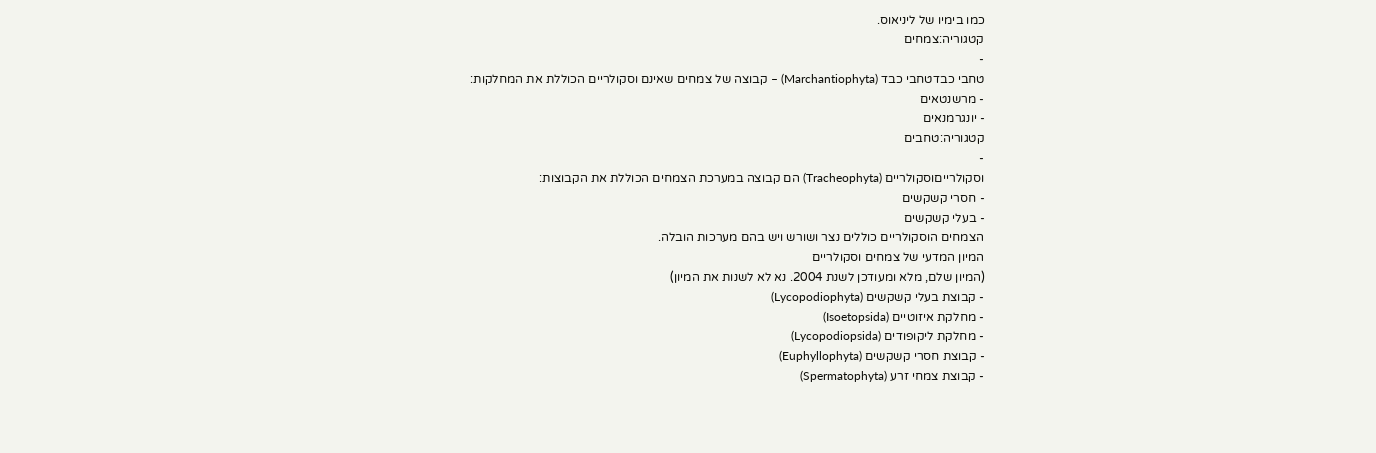כמו בימיו של ליניאוס.
קטגוריה:צמחים
-
טחבי כבדטחבי כבד (Marchantiophyta) – קבוצה של צמחים שאינם וסקולריים הכוללת את המחלקות:
- מרשנטאים
- יונגרמנאים
קטגוריה:טחבים
-
וסקולרייםוסקולריים (Tracheophyta) הם קבוצה במערכת הצמחים הכוללת את הקבוצות:
- חסרי קשקשים
- בעלי קשקשים
הצמחים הוסקולריים כוללים נצר ושורש ויש בהם מערכות הובלה.
המיון המדעי של צמחים וסקולריים
(המיון שלם, מלא ומעודכן לשנת 2004. נא לא לשנות את המיון)
- קבוצת בעלי קשקשים (Lycopodiophyta)
- מחלקת איזוטיים (Isoetopsida)
- מחלקת ליקופודים (Lycopodiopsida)
- קבוצת חסרי קשקשים (Euphyllophyta)
- קבוצת צמחי זרע (Spermatophyta)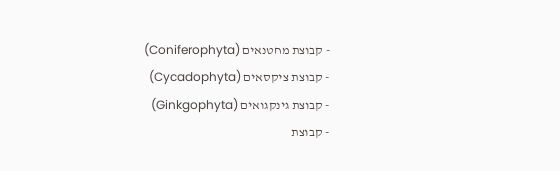- קבוצת מחטנאים (Coniferophyta)
- קבוצת ציקסאים (Cycadophyta)
- קבוצת גינקגואים (Ginkgophyta)
- קבוצת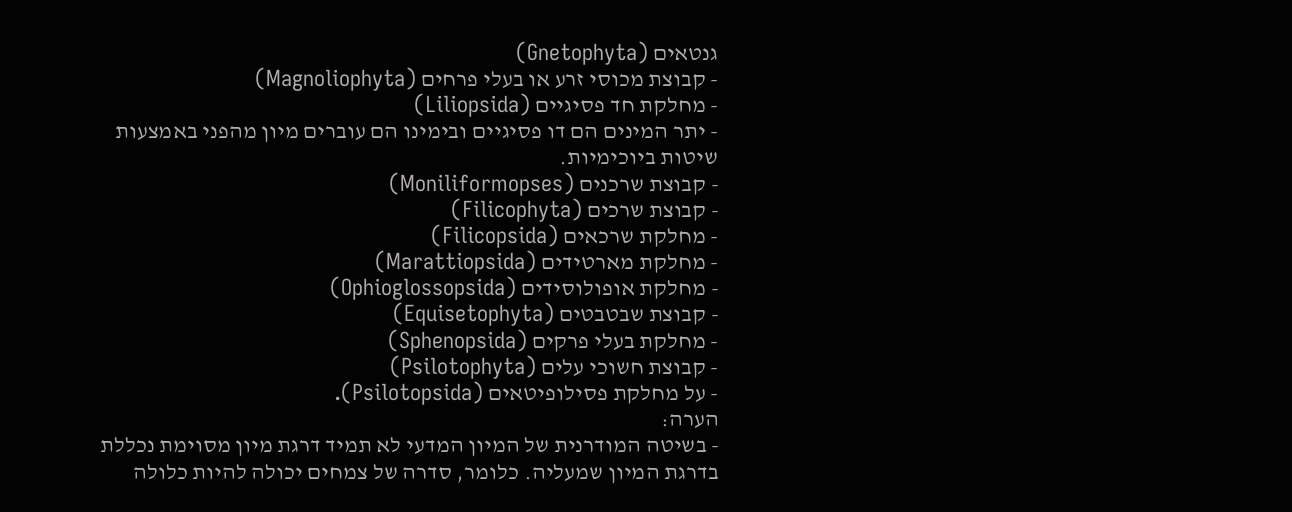גנטאים (Gnetophyta)
- קבוצת מכוסי זרע או בעלי פרחים (Magnoliophyta)
- מחלקת חד פסיגיים (Liliopsida)
- יתר המינים הם דו פסיגיים ובימינו הם עוברים מיון מהפני באמצעות שיטות ביוכימיות.
- קבוצת שרכנים (Moniliformopses)
- קבוצת שרכים (Filicophyta)
- מחלקת שרכאים (Filicopsida)
- מחלקת מארטידים (Marattiopsida)
- מחלקת אופולוסידים (Ophioglossopsida)
- קבוצת שבטבטים (Equisetophyta)
- מחלקת בעלי פרקים (Sphenopsida)
- קבוצת חשוכי עלים (Psilotophyta)
- על מחלקת פסילופיטאים (Psilotopsida).
הערה:
- בשיטה המודרנית של המיון המדעי לא תמיד דרגת מיון מסוימת נכללת בדרגת המיון שמעליה. כלומר, סדרה של צמחים יכולה להיות כלולה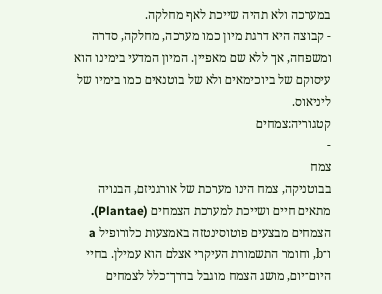במערכה ולא תהיה שייכת לאף מחלקה.
- קבוצה היא דרגת מיון כמו מערכה, מחלקה, סדרה ומשפחה, אך ללא שם מאפיין. המיון המדעי בימינו הוא עיסוקם של ביוכימאים ולא של בוטנאים כמו בימיו של ליניאוס.
קטגוריה:צמחים
-
צמח
בבוטניקה, צמח הינו מערכת של אורגניזם, הבנויה מתאים חיים ושייכת למערכת הצמחים (Plantae). הצמחים מבצעים פוטוסינטזה באמצעות כלורופיל a ו־b, וחומר התשמורת העיקרי אצלם הוא עמילן. בחיי היום־יום, מושג הצמח מוגבל בדרך־כלל לצמחים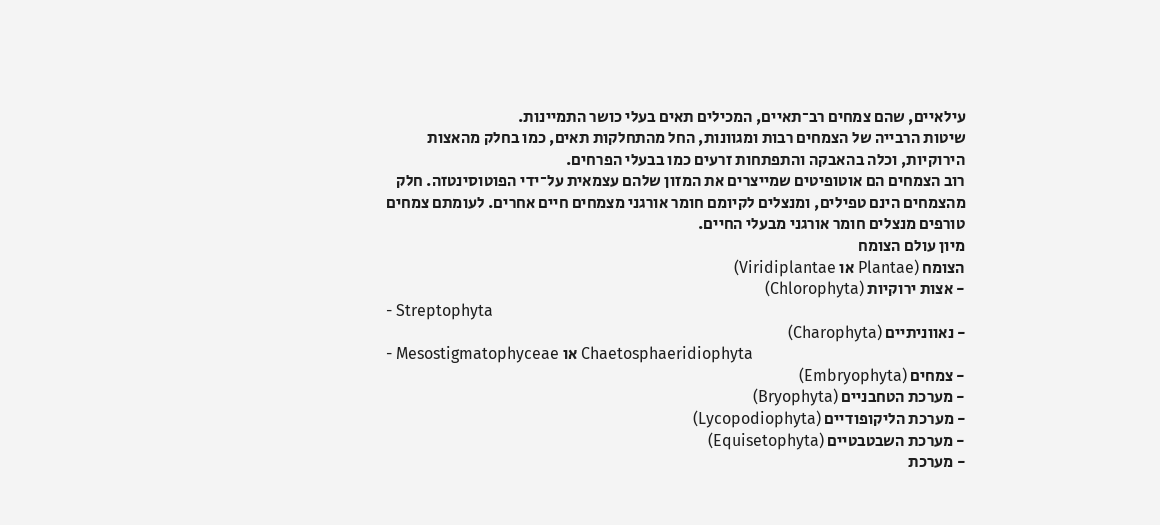עילאיים, שהם צמחים רב־תאיים, המכילים תאים בעלי כושר התמיינות.
שיטות הרבייה של הצמחים רבות ומגוונות, החל מהתחלקות תאים, כמו בחלק מהאצות הירוקיות, וכלה בהאבקה והתפתחות זרעים כמו בבעלי הפרחים.
רוב הצמחים הם אוטופיטים שמייצרים את המזון שלהם עצמאית על־ידי הפוטוסינטזה. חלק מהצמחים הינם טפילים, ומנצלים לקיומם חומר אורגני מצמחים חיים אחרים. לעומתם צמחים טורפים מנצלים חומר אורגני מבעלי החיים.
מיון עולם הצומח
הצומח (Plantae או Viridiplantae)
- אצות ירוקיות (Chlorophyta)
- Streptophyta
- נאווניתיים (Charophyta)
- Mesostigmatophyceae או Chaetosphaeridiophyta
- צמחים (Embryophyta)
- מערכת הטחבניים (Bryophyta)
- מערכת הליקופודיים (Lycopodiophyta)
- מערכת השבטבטיים (Equisetophyta)
- מערכת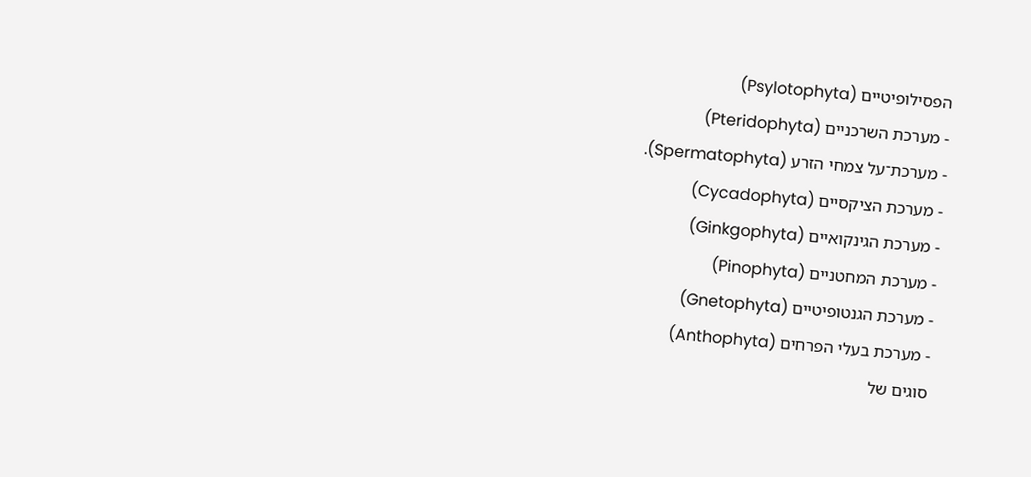הפסילופיטיים (Psylotophyta)
- מערכת השרכניים (Pteridophyta)
- מערכת־על צמחי הזרע (Spermatophyta).
- מערכת הציקסיים (Cycadophyta)
- מערכת הגינקואיים (Ginkgophyta)
- מערכת המחטניים (Pinophyta)
- מערכת הגנטופיטיים (Gnetophyta)
- מערכת בעלי הפרחים (Anthophyta)
סוגים של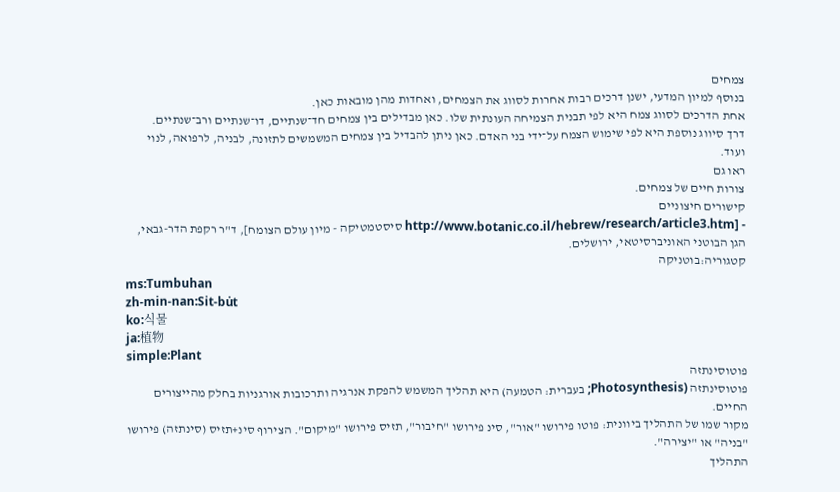צמחים
בנוסף למיון המדעי, ישנן דרכים רבות אחרות לסווג את הצמחים, ואחדות מהן מובאות כאן.
אחת הדרכים לסווג צמח היא לפי תבנית הצמיחה העונתית שלו. כאן מבדילים בין צמחים חד־שנתיים, דו־שנתיים ורב־שנתיים.
דרך סיווג נוספת היא לפי שימוש הצמח על־ידי בני האדם. כאן ניתן להבדיל בין צמחים המשמשים לתזונה, לבניה, לרפואה, לנוי ועוד.
ראו גם
צורות חיים של צמחים.
קישורים חיצוניים
- [http://www.botanic.co.il/hebrew/research/article3.htm סיסטמטיקה - מיון עולם הצומח], ד"ר רקפת הדר-גבאי, הגן הבוטני האוניברסיטאי, ירושלים.
קטגוריה:בוטניקה
ms:Tumbuhan
zh-min-nan:Si̍t-bu̍t
ko:식물
ja:植物
simple:Plant
פוטוסינתזה
פוטוסינתזה (Photosynthesis; בעברית: הטמעה) היא תהליך המשמש להפקת אנרגיה ותרכובות אורגניות בחלק מהייצורים החיים.
מקור שמו של התהליך ביוונית: פוטו פירושו "אור", סינ פירושו "חיבור", תזיס פירושו "מיקום". הצירוף סינ+תזיס (סינתזה) פירושו "בניה" או "יצירה".
התהליך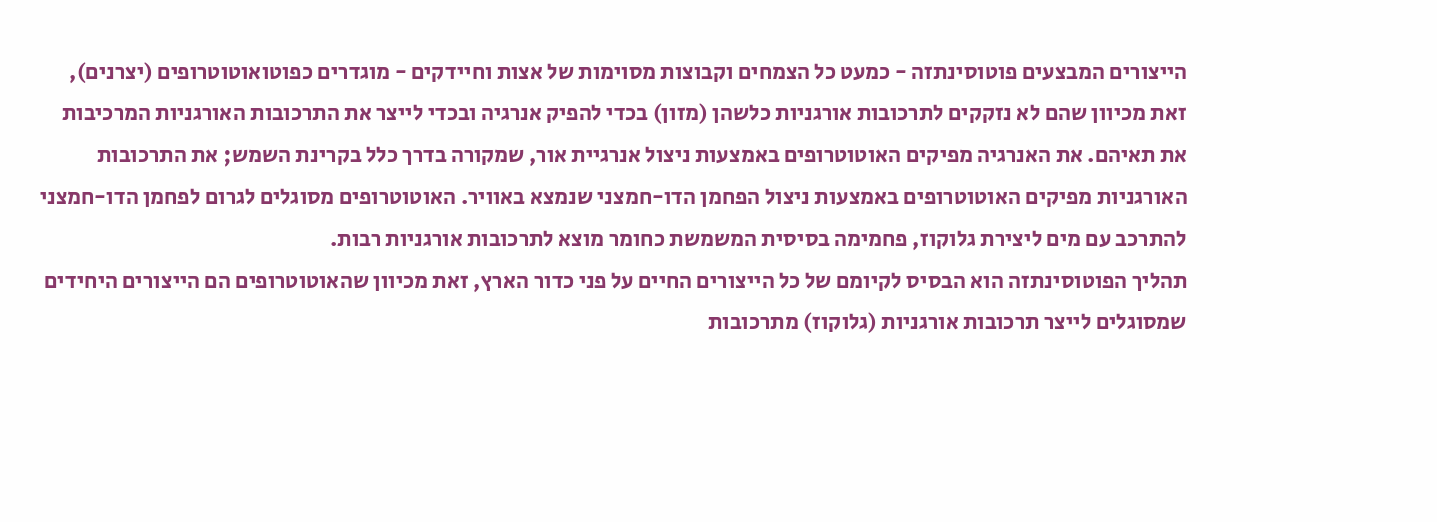הייצורים המבצעים פוטוסינתזה - כמעט כל הצמחים וקבוצות מסוימות של אצות וחיידקים - מוגדרים כפוטואוטוטרופים (יצרנים), זאת מכיוון שהם לא נזקקים לתרכובות אורגניות כלשהן (מזון) בכדי להפיק אנרגיה ובכדי לייצר את התרכובות האורגניות המרכיבות את תאיהם. את האנרגיה מפיקים האוטוטרופים באמצעות ניצול אנרגיית אור, שמקורה בדרך כלל בקרינת השמש; את התרכובות האורגניות מפיקים האוטוטרופים באמצעות ניצול הפחמן הדו-חמצני שנמצא באוויר. האוטוטרופים מסוגלים לגרום לפחמן הדו-חמצני להתרכב עם מים ליצירת גלוקוז, פחמימה בסיסית המשמשת כחומר מוצא לתרכובות אורגניות רבות.
תהליך הפוטוסינתזה הוא הבסיס לקיומם של כל הייצורים החיים על פני כדור הארץ, זאת מכיוון שהאוטוטרופים הם הייצורים היחידים שמסוגלים לייצר תרכובות אורגניות (גלוקוז) מתרכובות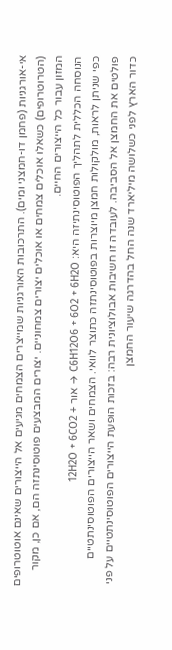אי-אורגניות (פחמן דו-חמצני ומים). התרכובות האורגניות שמייצרים הצמחים מגיעים אל הייצורים שאינם אוטוטרופים (הטרוטרופים) כשאלו אוכלים צמחים או אוכלים יצורים צמחוניים. יצורים המבצעים פוטוסינתזה הם, אם כן, מקור המזון עבור כל הייצורים החיים.
הנוסחה הכללית לתהליך הפוטוסינתיזה היא: C6H12O6 + 6O2 + 6H2O → אור + 12H2O + 6CO2
כפי שניתן לראות, מולקולות חמצן מיוצרות בפוטוסינתזה כתוצר לוואי. הצמחים ושאר הייצורים הפוטוסינתטיים פולטים את החמצן אל הסביבה. לעובדה זו חשיבות אבולוציונית רבה: בזכות הופעת הייצורים הפוטוסינתטיים על פני כדור הארץ לפני כשלושה מיליארד שנה החל בהדרגה שיעור החמצן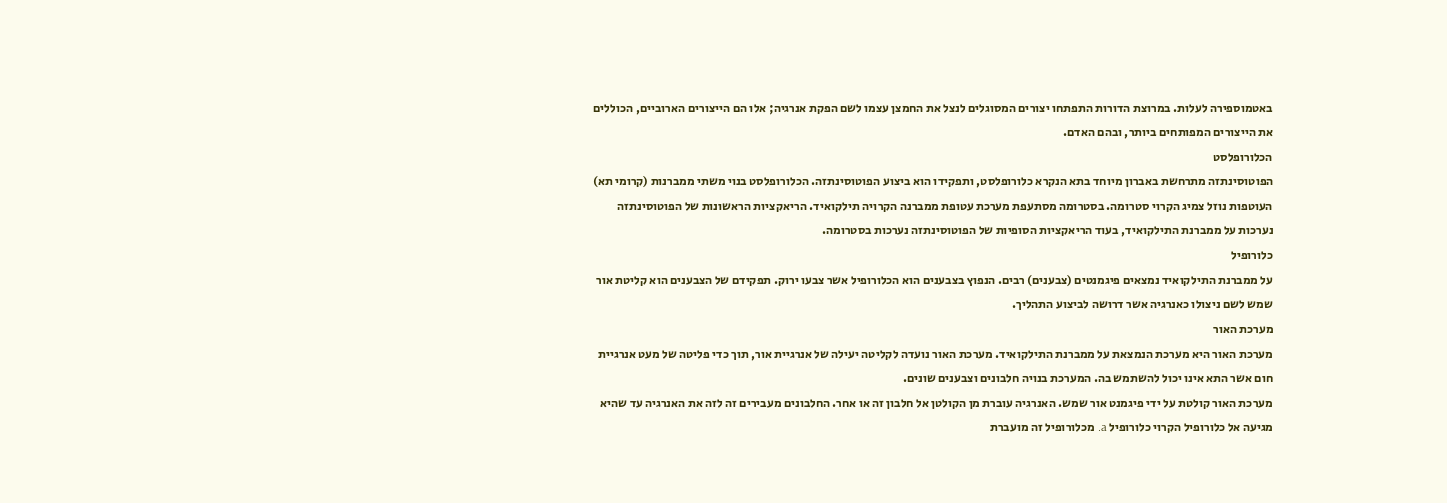באטמוספירה לעלות. במרוצת הדורות התפתחו יצורים המסוגלים לנצל את החמצן עצמו לשם הפקת אנרגיה; אלו הם הייצורים הארוביים, הכוללים את הייצורים המפותחים ביותר, ובהם האדם.
הכלורופלסט
הפוטוסינתזה מתרחשת באברון מיוחד בתא הנקרא כלורופלסט, ותפקידו הוא ביצוע הפוטוסינתזה. הכלורופלסט בנוי משתי ממברנות (קרומי תא) העוטפות נוזל צמיג הקרוי סטרומה. בסטרומה מסתעפת מערכת עטופת ממברנה הקרויה תילקואיד. הריאקציות הראשונות של הפוטוסינתזה נערכות על ממברנת התילקואיד, בעוד הריאקציות הסופיות של הפוטוסינתזה נערכות בסטרומה.
כלורופיל
על ממברנת התילקואיד נמצאים פיגמנטים (צבענים) רבים. הנפוץ בצבענים הוא הכלורופיל אשר צבעו ירוק. תפקידם של הצבענים הוא קליטת אור שמש לשם ניצולו כאנרגיה אשר דרושה לביצוע התהליך.
מערכת האור
מערכת האור היא מערכת הנמצאת על ממברנת התילקואיד. מערכת האור נועדה לקליטה יעילה של אנרגיית אור, תוך כדי פליטה של מעט אנרגיית חום אשר התא אינו יכול להשתמש בה. המערכת בנויה חלבונים וצבענים שונים.
מערכת האור קולטת על ידי פיגמנט אור שמש. האנרגיה עוברת מן הקולטן אל חלבון זה או אחר. החלבונים מעבירים זה לזה את האנרגיה עד שהיא מגיעה אל כלורופיל הקרוי כלורופיל a. מכלורופיל זה מועברת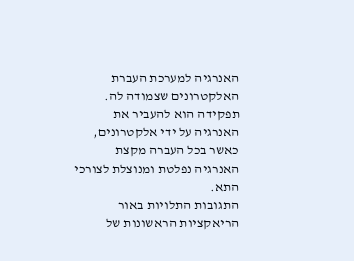האנרגיה למערכת העברת האלקטרונים שצמודה לה. תפקידה הוא להעביר את האנרגיה על ידי אלקטרונים, כאשר בכל העברה מקצת האנרגיה נפלטת ומנוצלת לצורכי התא.
התגובות התלויות באור
הריאקציות הראשונות של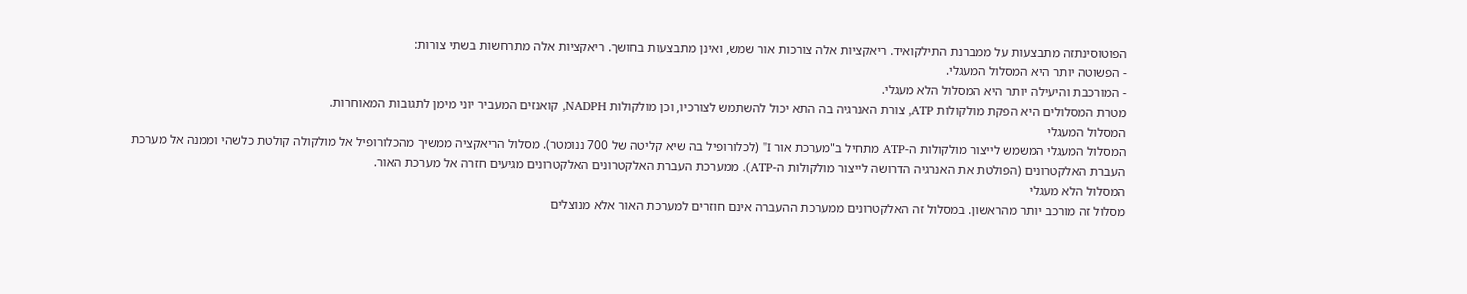הפוטוסינתזה מתבצעות על ממברנת התילקואיד. ריאקציות אלה צורכות אור שמש, ואינן מתבצעות בחושך. ריאקציות אלה מתרחשות בשתי צורות:
- הפשוטה יותר היא המסלול המעגלי.
- המורכבת והיעילה יותר היא המסלול הלא מעגלי.
מטרת המסלולים היא הפקת מולקולות ATP, צורת האנרגיה בה התא יכול להשתמש לצורכיו, וכן מולקולות NADPH, קואנזים המעביר יוני מימן לתגובות המאוחרות.
המסלול המעגלי
המסלול המעגלי המשמש לייצור מולקולות ה-ATP מתחיל ב"מערכת אור I" (לכלורופיל בה שיא קליטה של 700 ננומטר). מסלול הריאקציה ממשיך מהכלורופיל אל מולקולה קולטת כלשהי וממנה אל מערכת העברת האלקטרונים (הפולטת את האנרגיה הדרושה לייצור מולקולות ה-ATP). ממערכת העברת האלקטרונים האלקטרונים מגיעים חזרה אל מערכת האור.
המסלול הלא מעגלי
מסלול זה מורכב יותר מהראשון. במסלול זה האלקטרונים ממערכת ההעברה אינם חוזרים למערכת האור אלא מנוצלים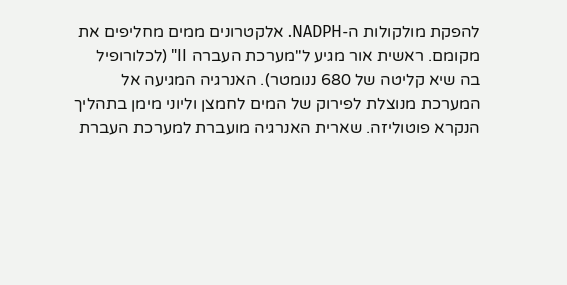להפקת מולקולות ה-NADPH. אלקטרונים ממים מחליפים את מקומם. ראשית אור מגיע ל"מערכת העברה II" (לכלורופיל בה שיא קליטה של 680 ננומטר). האנרגיה המגיעה אל המערכת מנוצלת לפירוק של המים לחמצן וליוני מימן בתהליך הנקרא פוטוליזה. שארית האנרגיה מועברת למערכת העברת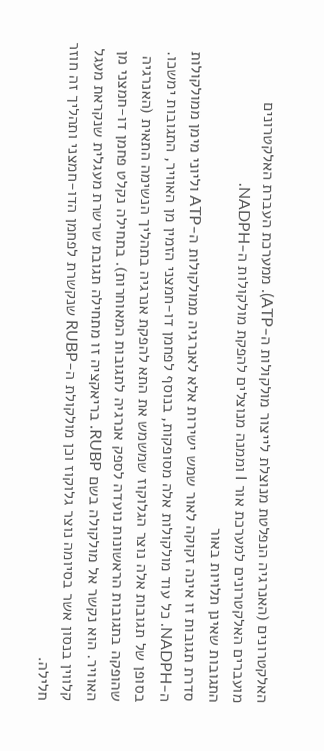האלקטרונים (האנרגיה הנפלטת מנוצלת לייצור מולקולות ה-ATP). ממערכת העברת האלקטרונים מועברים האלקטרונים למערכת אור I וממנה מנוצלים להפקת מולקולות ה-NADPH.
התגובות שאינן תלויות באור
סדרת תגובות זו אינה זקוקה לאור שמש ישירות אלא לאנרגיה ממולקולות ה-ATP וליוני מימן ממולקולות ה-NADPH. כל עוד מולקולות אלה מסופקות, בנוסף לפחמן דו-חמצני הזמין מן האוויר, התגובות ימשכו. בסופן של תגובות אלה נוצר הגלוקוז שמשמש את התא להפקת אנרגיה בתהליך הנשימה התאית (האנרגיה שהופקה בתגובות הראשונות נועדה לספק אנרגיה לתגובות המאוחרות). בתחילה נקלט פחמן דו-חמצני מן האוויר. הוא נקשר אל מולקולה בשם RUBP. בריאקציה זו מתחילה תגובת שרשרת מעגלית שנקראת מעגל קלווין בנסון אשר בסיומה נוצר גלוקוז וכן מולקולת ה-RUBP שנקשרת לפחמן הדו-חמצני ותהליך זה חוזר חלילה.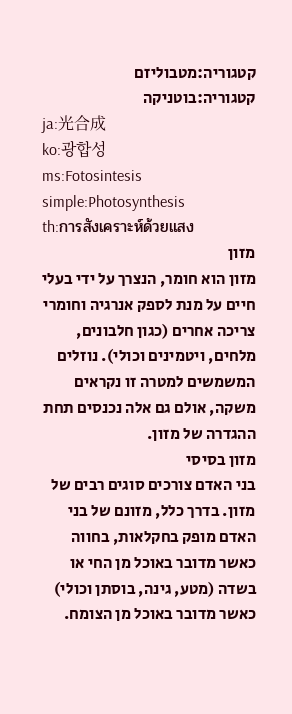קטגוריה:מטבוליזם
קטגוריה:בוטניקה
ja:光合成
ko:광합성
ms:Fotosintesis
simple:Photosynthesis
th:การสังเคราะห์ด้วยแสง
מזון
מזון הוא חומר, הנצרך על ידי בעלי חיים על מנת לספק אנרגיה וחומרי צריכה אחרים (כגון חלבונים, מלחים, ויטמינים וכולי). נוזלים המשמשים למטרה זו נקראים משקה, אולם גם אלה נכנסים תחת ההגדרה של מזון.
מזון בסיסי
בני האדם צורכים סוגים רבים של מזון. בדרך כלל, מזונם של בני האדם מופק בחקלאות, בחווה כאשר מדובר באוכל מן החי או בשדה (מטע, גינה, בוסתן וכולי) כאשר מדובר באוכל מן הצומח.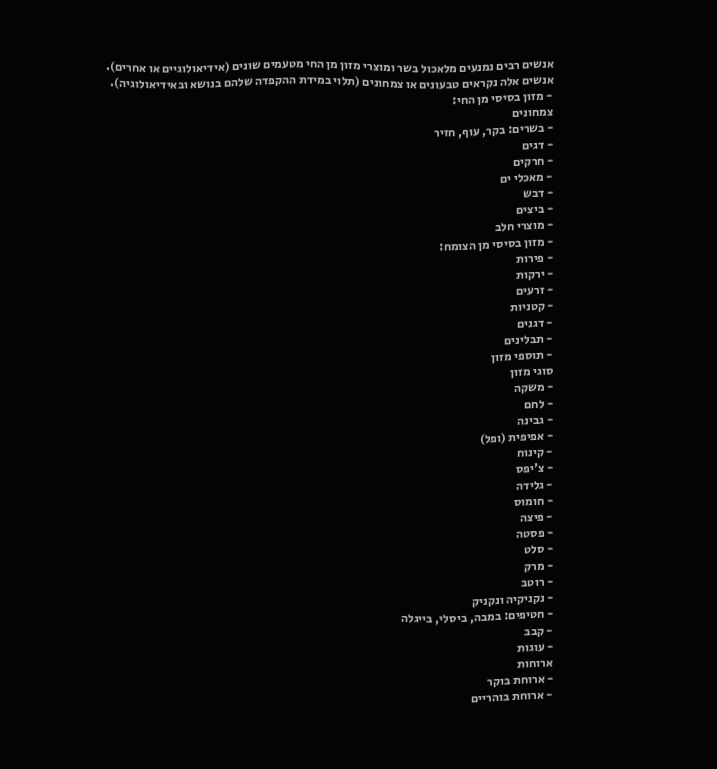אנשים רבים נמנעים מלאכול בשר ומוצרי מזון מן החי מטעמים שונים (אידיאולוגיים או אחרים). אנשים אלה נקראים טבעונים או צמחונים (תלוי במידת ההקפדה שלהם בנושא ובאידיאולוגיה).
- מזון בסיסי מן החי:
צמחונים
- בשרים: בקר, עוף, חזיר
- דגים
- חרקים
- מאכלי ים
- דבש
- ביצים
- מוצרי חלב
- מזון בסיסי מן הצומח:
- פירות
- ירקות
- זרעים
- קטניות
- דגנים
- תבלינים
- תוספי מזון
סוגי מזון
- משקה
- לחם
- גבינה
- אפיפית (ופל)
- קינוח
- צ'יפס
- גלידה
- חומוס
- פיצה
- פסטה
- סלט
- מרק
- רוטב
- נקניקיה ונקניק
- חטיפים: במבה, ביסלי, בייגלה
- קבב
- עוגות
ארוחות
- ארוחת בוקר
- ארוחת בוהריים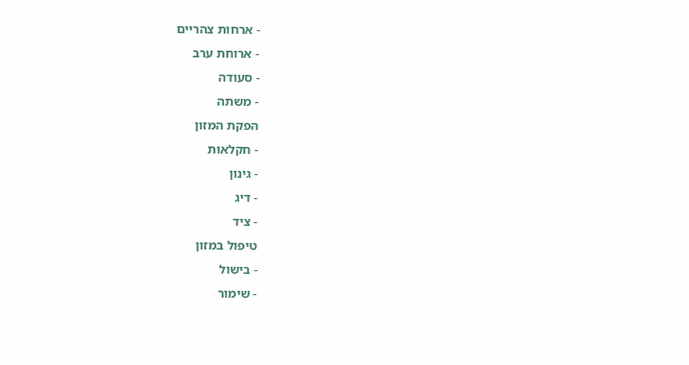- ארחות צהריים
- ארוחת ערב
- סעודה
- משתה
הפקת המזון
- חקלאות
- גינון
- דיג
- ציד
טיפול במזון
- בישול
- שימור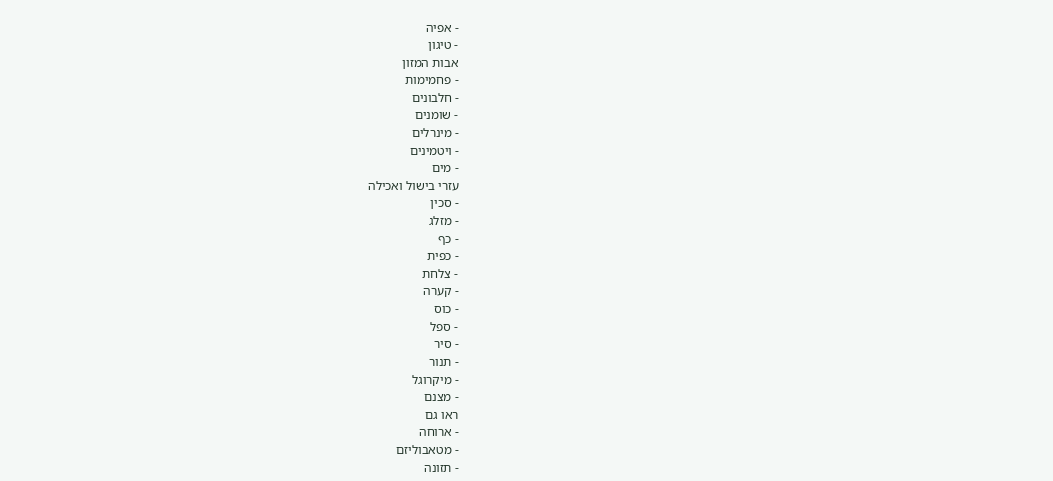- אפיה
- טיגון
אבות המזון
- פחמימות
- חלבונים
- שומנים
- מינרלים
- ויטמינים
- מים
עזרי בישול ואכילה
- סכין
- מזלג
- כף
- כפית
- צלחת
- קערה
- כוס
- ספל
- סיר
- תנור
- מיקרוגל
- מצנם
ראו גם
- ארוחה
- מטאבוליזם
- תזונה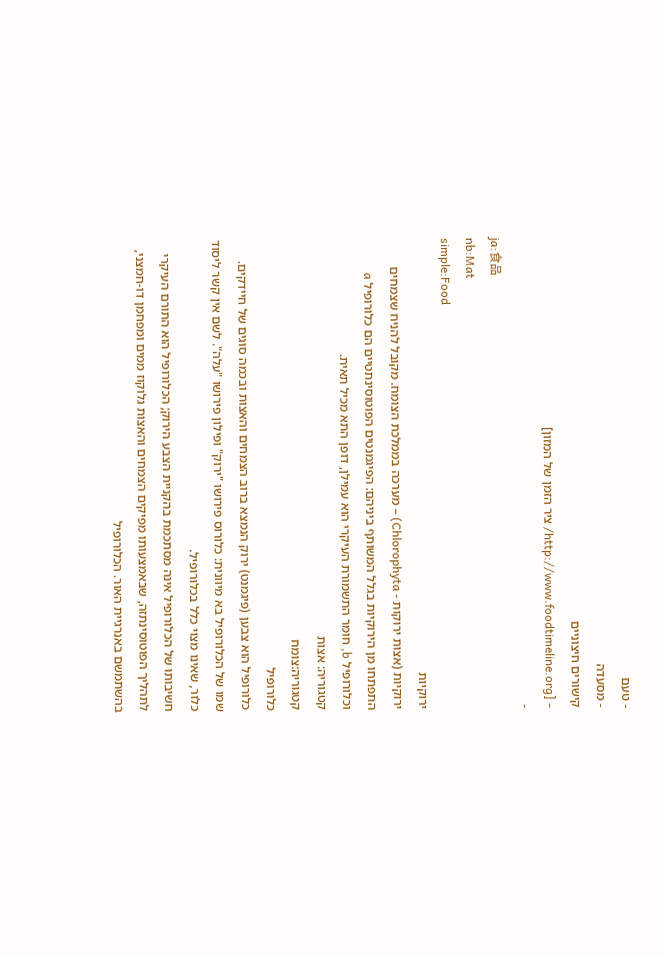- טעם
- מסעדה
קישורים חיצוניים
- [http://www.foodtimeline.org/ ציר הזמן של המזון]
-
ja:食品
nb:Mat
simple:Food
ירוקיות
ירוקיות (אצות ירוקות - Chlorophyta) – מערכה בממלכת הצומח. מקובל להניח שצמחים התפתחו מן הירוקיות בגלל המשותף ביניהם: הפיגמנטים הפוטוסינתטיים הם כלורופיל a וכלורופיל b, חומר התשמורת העיקרי הוא עמילן, דופן התא מכיל תאית.
קטגוריה: אצות
קטגוריה:צומח
כלורופיל
כלורופיל הוא צבען (פיגמנט) ירוק הנמצא ברוב הצמחים והאצות ובכמה סוגים של חיידקים.
שמו של הכלורופיל בא מיוונית: כלורוס פירושו "ירוק" ופילון פירושו "עלה". לשם אין קשר ליסוד כלור, שאינו מצוי כלל בכלורופיל.
חשיבותו של הכלורופיל אינה מסתכמת בהקניית הצבע הירוק; הכלורופיל הוא התורם העיקרי לתהליך הפוטוסינתזה, שבאמצעותו מפיקים הצמחים והאצות גלוקוז ממים ומפחמן דו-חמצני, בהשתמשם באנרגיית האור. הכלורופיל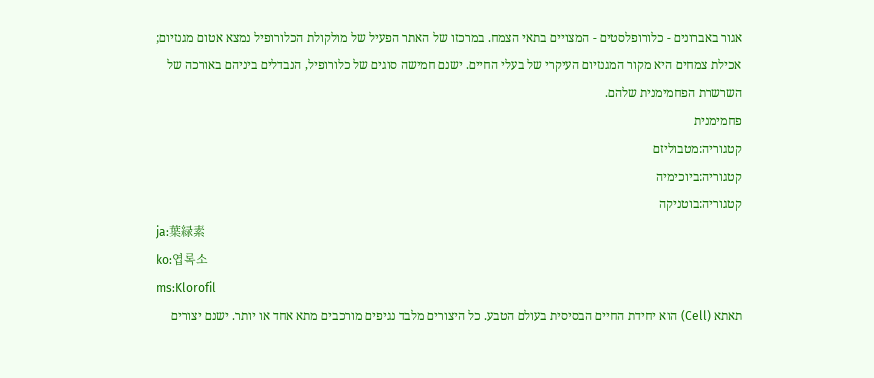אגור באברונים - כלורופלסטים - המצויים בתאי הצמח. במרכזו של האתר הפעיל של מולקולת הכלורופיל נמצא אטום מגנזיום; אכילת צמחים היא מקור המגנזיום העיקרי של בעלי החיים. ישנם חמישה סוגים של כלורופיל, הנבדלים ביניהם באורכה של השרשרת הפחמימנית שלהם.
פחמימנית
קטגוריה:מטבוליזם
קטגוריה:ביוכימיה
קטגוריה:בוטניקה
ja:葉緑素
ko:엽록소
ms:Klorofil
תאתא (Cell) הוא יחידת החיים הבסיסית בעולם הטבע. כל היצורים מלבד נגיפים מורכבים מתא אחד או יותר. ישנם יצורים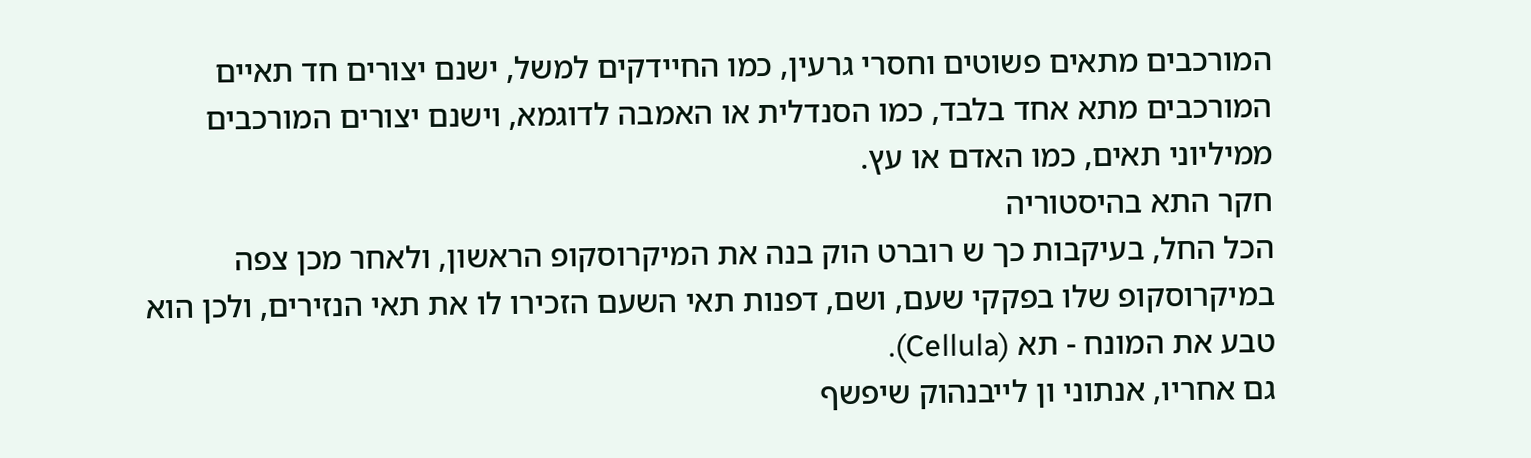המורכבים מתאים פשוטים וחסרי גרעין, כמו החיידקים למשל, ישנם יצורים חד תאיים המורכבים מתא אחד בלבד, כמו הסנדלית או האמבה לדוגמא, וישנם יצורים המורכבים ממיליוני תאים, כמו האדם או עץ.
חקר התא בהיסטוריה
הכל החל, בעיקבות כך ש רוברט הוק בנה את המיקרוסקופ הראשון, ולאחר מכן צפה במיקרוסקופ שלו בפקקי שעם, ושם, דפנות תאי השעם הזכירו לו את תאי הנזירים, ולכן הוא טבע את המונח - תא (Cellula).
גם אחריו, אנתוני ון לייבנהוק שיפשף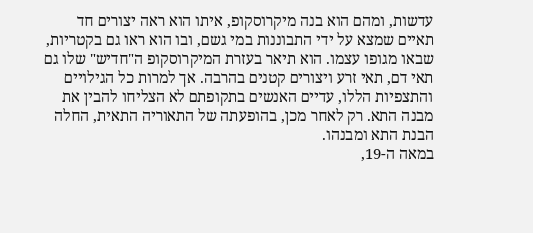עדשות, ומהם הוא בנה מיקרוסקופ, איתו הוא ראה יצורים חד תאיים שמצא על ידי התבוננות במי גשם, ובו הוא ראו גם בקטריות, שבאו מגופו עצמו. הוא תיאר בעזרת המיקרוסקופ ה"חדיש" שלו גם תאי דם, תאי זרע ויצורים קטנים בהרבה. אך למרות כל הגילויים והתצפיות הללו, עדיים האנשים בתקופתם לא הצליחו להבין את מבנה התא. רק לאחר מכן, בהופעתה של התאוריה התאית, החלה הבנת התא ומבנהו.
במאה ה-19,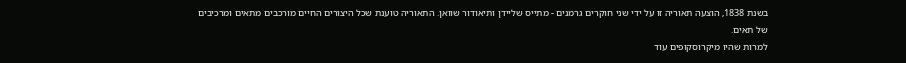בשנת 1838, הוצעה תאוריה זו על ידי שני חוקרים גרמנים - מתייס שליידן ותיאודור שוואן. התאוריה טוענת שכל היצורים החיים מורכבים מתאים ומרכיבים של תאים.
למרות שהיו מיקרוסקופים עוד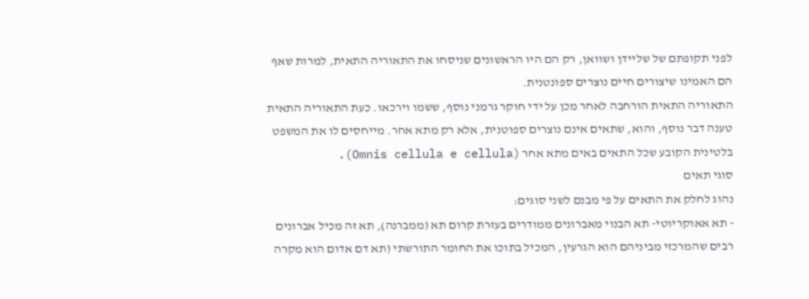לפני תקופתם של שליידן ושוואן, רק הם היו הראשונים שניסחו את התאוריה התאית, למרות שאף הם האמינו שיצורים חיים נוצרים ספונטנית.
התאוריה התאית הורחבה לאחר מכן על ידי חוקר גרמני נוסף, ששמו וירכאו. כעת התאוריה התאית טענה דבר נוסף, והוא, שתאים אינם נוצרים ספוטנית, אלא רק מתא אחר. מייחסים לו את המשפט בלטינית הקובע שכל התאים באים מתא אחר (Omnis cellula e cellula).
סוגי תאים
נהוג לחלק את התאים על פי מבנם לשני סוגים:
- תא אאוקריוטי- תא הבנוי מאברונים ממודרים בעזרת קרום תא (ממברנה), תא זה מכיל אברונים רבים שהמרכזי מביניהם הוא הגרעין, המכיל בתוכו את החומר התורשתי (תא דם אדום הוא מקרה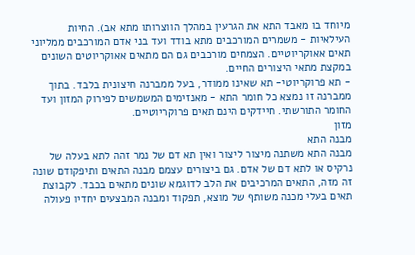מיוחד בו מאבד התא את הגרעין במהלך הווצרותו מתא אב). החיות העילאיות - משמרים המורכבים מתא בודד ועד בני אדם המורכבים ממליוני תאים אאוקריוטיים. הצמחים מורכבים גם הם מתאים אאוקריוטים השונים במקצת מתאי היצורים החיים.
- תא פרוקריוטי- תא שאינו ממודר, בעל ממברנה חיצונית בלבד. בתוך ממברנה זו נמצא כל חומר התא - מאנזימים המשמשים לפירוק המזון ועד החומר התורשתי. חיידקים הינם תאים פרוקריוטיים.
מזון
מבנה התא
מבנה התא משתנה מיצור ליצור ואין תא דם של נמר זהה לתא בעלה של נרקיס או לתא דם של אדם. גם ביצורים עצמם מבנה התאים ותיפקודם שונה זה מזה, התאים המרכיבים את הלב לדוגמא שונים מתאים בכבד. לקבוצת תאים בעלי מכנה משותף של מוצא, תפקוד ומבנה המבצעים יחדיו פעולה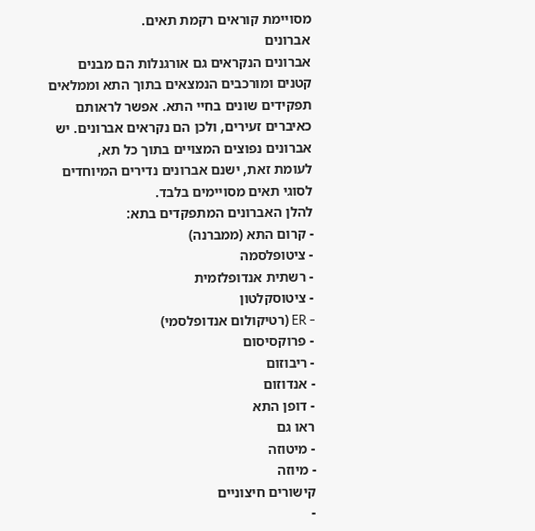מסויימת קוראים רקמת תאים.
אברונים
אברונים הנקראים גם אורגנלות הם מבנים קטנים ומורכבים הנמצאים בתוך התא וממלאים תפקידים שונים בחיי התא. אפשר לראותם כאיברים זעירים, ולכן הם נקראים אברונים. יש אברונים נפוצים המצויים בתוך כל תא,
לעומת זאת, ישנם אברונים נדירים המיוחדים לסוגי תאים מסויימים בלבד.
להלן האברונים המתפקדים בתא:
- קרום התא (ממברנה)
- ציטופלסמה
- רשתית אנדופלזמית
- ציטוסקלטון
- ER (רטיקולום אנדופלסמי)
- פרוקסיסום
- ריבוזום
- אנדוזום
- דופן התא
ראו גם
- מיטוזה
- מיוזה
קישורים חיצוניים
-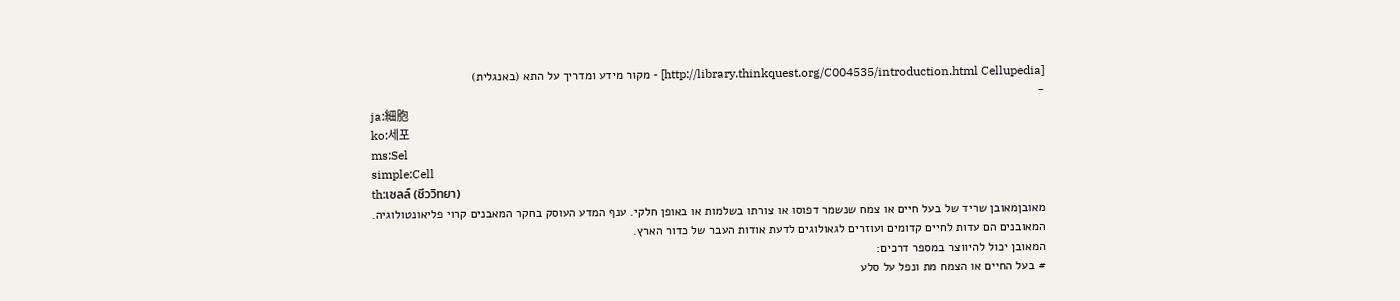[http://library.thinkquest.org/C004535/introduction.html Cellupedia] - מקור מידע ומדריך על התא (באנגלית)
-
ja:細胞
ko:세포
ms:Sel
simple:Cell
th:เซลล์ (ชีววิทยา)
מאובןמאובן שריד של בעל חיים או צמח שנשמר דפוסו או צורתו בשלמות או באופן חלקי. ענף המדע העוסק בחקר המאבנים קרוי פליאונטולוגיה.
המאובנים הם עדות לחיים קדומים ועוזרים לגאולוגים לדעת אודות העבר של כדור הארץ.
המאובן יכול להיווצר במספר דרכים:
# בעל החיים או הצמח מת ונפל על סלע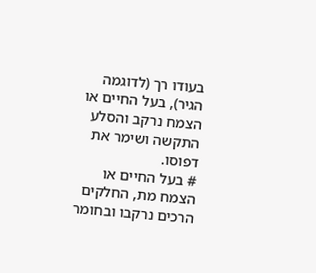בעודו רך (לדוגמה הגיר), בעל החיים או הצמח נרקב והסלע התקשה ושימר את דפוסו.
# בעל החיים או הצמח מת, החלקים הרכים נרקבו ובחומר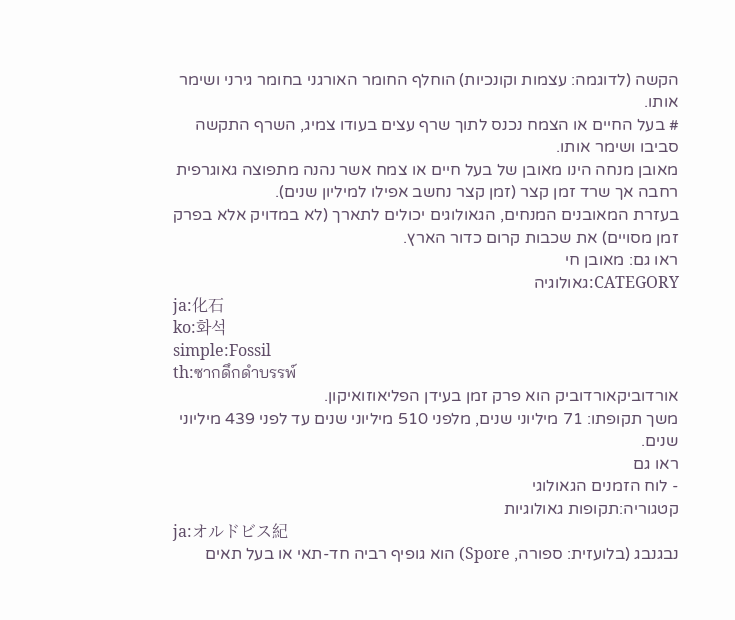הקשה (לדוגמה: עצמות וקונכיות) הוחלף החומר האורגני בחומר גירני ושימר אותו.
# בעל החיים או הצמח נכנס לתוך שרף עצים בעודו צמיג, השרף התקשה סביבו ושימר אותו.
מאובן מנחה הינו מאובן של בעל חיים או צמח אשר נהנה מתפוצה גאוגרפית רחבה אך שרד זמן קצר (זמן קצר נחשב אפילו למיליון שנים).
בעזרת המאובנים המנחים, הגאולוגים יכולים לתארך (לא במדויק אלא בפרק זמן מסויים) את שכבות קרום כדור הארץ.
ראו גם: מאובן חי
CATEGORY:גאולוגיה
ja:化石
ko:화석
simple:Fossil
th:ซากดึกดำบรรพ์
אורדוביקאורדוביק הוא פרק זמן בעידן הפליאוזואיקון.
משך תקופתו: 71 מיליוני שנים, מלפני 510 מיליוני שנים עד לפני 439 מיליוני שנים.
ראו גם
- לוח הזמנים הגאולוגי
קטגוריה:תקופות גאולוגיות
ja:オルドビス紀
נבגנבג (בלועזית: ספורה, Spore) הוא גופיף רביה חד-תאי או בעל תאים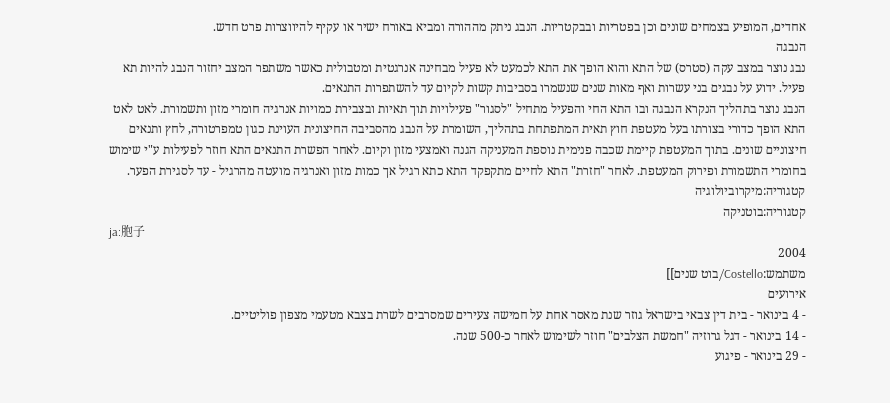אחדים, המופיע בצמחים שונים וכן בפטריות ובבקטריות. הנבג ניתק מההורה ומביא באורח ישיר או עקיף להיווצרות פרט חדש.
הנבגה
נבג נוצר במצב עקה (סטרס) של התא והוא הופך את התא לכמעט לא פעיל מבחינה אנרגטית ומטבולית כאשר משתפר המצב יחזור הנבג להיות תא פעיל. ידוע על נבגים בני עשרות ואף מאות שנים שנשמרו בסביבות קשות לקיום עד להשתפרות התנאים.
הנבג נוצר בתהליך הנקרא הנבגה ובו התא החי והפעיל מתחיל "לסגור" פעילויות תוך תאיות ובצבירת כמויות אנרגיה חומרי מזון ותשמורת. לאט לאט התא הופך כדורי בצורתו בעל מעטפת חוץ תאית המתפתחת בתהליך, השומרת על הנבג מהסביבה החיצונית העוינת כגון טמפרטורה, לחץ ותנאים חיצוניים שונים. בתוך המעטפת קיימת שכבה פנימית נוספת המעניקה הגנה ואמצעי מזון וקיום. לאחר הפשרת התנאים התא חוזר לפעילות ע"י שימוש בחומרי התשמורת ופירוק המעטפת. לאחר "חזרת" התא לחיים מתקפקד התא כתא רגיל אך כמות מזון ואנרגיה מועטה מהרגיל - עד לסגירת הפער.
קטגוריה:מיקרוביולוגיה
קטגוריה:בוטניקה
ja:胞子
2004
משתמש:Costello/בוט שנים]]
אירועים
- 4 בינואר - בית דין צבאי בישראל גוזר שנת מאסר אחת על חמישה צעירים שמסרבים לשרת בצבא מטעמי מצפון פוליטיים.
- 14 בינואר - דגל גרוזיה "חמשת הצלבים" חוזר לשימוש לאחר כ-500 שנה.
- 29 בינואר - פיגוע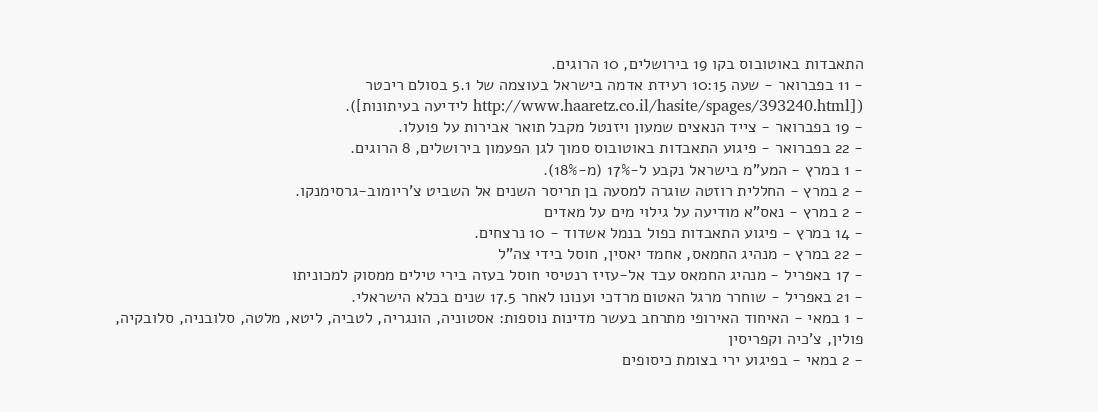התאבדות באוטובוס בקו 19 בירושלים, 10 הרוגים.
- 11 בפברואר - שעה 10:15 רעידת אדמה בישראל בעוצמה של 5.1 בסולם ריכטר ([http://www.haaretz.co.il/hasite/spages/393240.html לידיעה בעיתונות]).
- 19 בפברואר - צייד הנאצים שמעון ויזנטל מקבל תואר אבירות על פועלו.
- 22 בפברואר - פיגוע התאבדות באוטובוס סמוך לגן הפעמון בירושלים, 8 הרוגים.
- 1 במרץ - המע"מ בישראל נקבע ל-17% (מ-18%).
- 2 במרץ - החללית רוזטה שוגרה למסעה בן תריסר השנים אל השביט צ'ריומוב-גרסימנקו.
- 2 במרץ - נאס"א מודיעה על גילוי מים על מאדים
- 14 במרץ - פיגוע התאבדות כפול בנמל אשדוד - 10 נרצחים.
- 22 במרץ - מנהיג החמאס, אחמד יאסין, חוסל בידי צה"ל
- 17 באפריל - מנהיג החמאס עבד אל-עזיז רנטיסי חוסל בעזה בירי טילים ממסוק למכוניתו
- 21 באפריל - שוחרר מרגל האטום מרדכי וענונו לאחר 17.5 שנים בכלא הישראלי.
- 1 במאי - האיחוד האירופי מתרחב בעשר מדינות נוספות: אסטוניה, הונגריה, לטביה, ליטא, מלטה, סלובניה, סלובקיה, פולין, צ'כיה וקפריסין
- 2 במאי - בפיגוע ירי בצומת כיסופים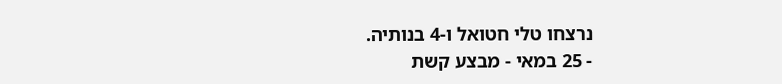נרצחו טלי חטואל ו-4 בנותיה.
- 25 במאי - מבצע קשת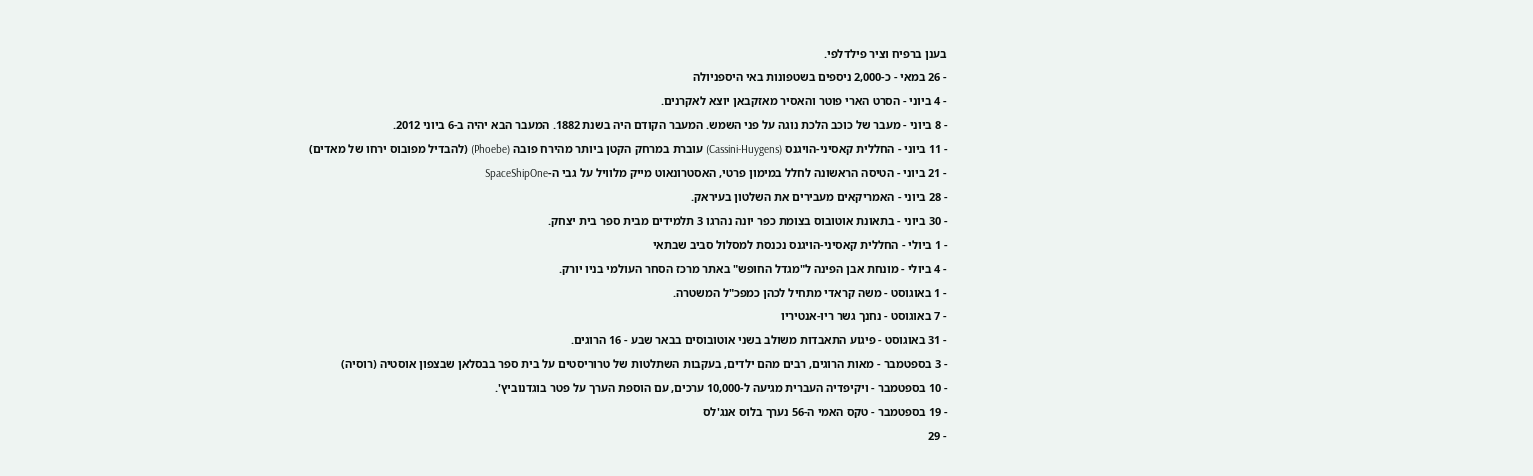בענן ברפיח וציר פילדלפי.
- 26 במאי - כ-2,000 ניספים בשטפונות באי היספניולה
- 4 ביוני - הסרט הארי פוטר והאסיר מאזקבאן יוצא לאקרנים.
- 8 ביוני - מעבר של כוכב הלכת נוגה על פני השמש. המעבר הקודם היה בשנת 1882. המעבר הבא יהיה ב-6 ביוני 2012.
- 11 ביוני - החללית קאסיני-הויגנס (Cassini-Huygens) עוברת במרחק הקטן ביותר מהירח פובה (Phoebe) (להבדיל מפובוס ירחו של מאדים)
- 21 ביוני - הטיסה הראשונה לחלל במימון פרטי, האסטרונאוט מייק מלוויל על גבי ה-SpaceShipOne
- 28 ביוני - האמריקאים מעבירים את השלטון בעיראק.
- 30 ביוני - בתאונת אוטובוס בצומת כפר יונה נהרגו 3 תלמידים מבית ספר בית יצחק.
- 1 ביולי - החללית קאסיני-הויגנס נכנסת למסלול סביב שבתאי
- 4 ביולי - מונחת אבן הפינה ל"מגדל החופש" באתר מרכז הסחר העולמי בניו יורק.
- 1 באוגוסט - משה קראדי מתחיל לכהן כמפכ"ל המשטרה.
- 7 באוגוסט - נחנך גשר ריו-אנטיריו
- 31 באוגוסט - פיגוע התאבדות משולב בשני אוטובוסים בבאר שבע - 16 הרוגים.
- 3 בספטמבר - מאות הרוגים, רבים מהם ילדים, בעקבות השתלטות של טרוריסטים על בית ספר בבסלאן שבצפון אוסטיה (רוסיה)
- 10 בספטמבר - ויקיפדיה העברית מגיעה ל-10,000 ערכים, עם הוספת הערך על פטר בוגדנוביץ'.
- 19 בספטמבר - טקס האמי ה-56 נערך בלוס אנג'לס
- 29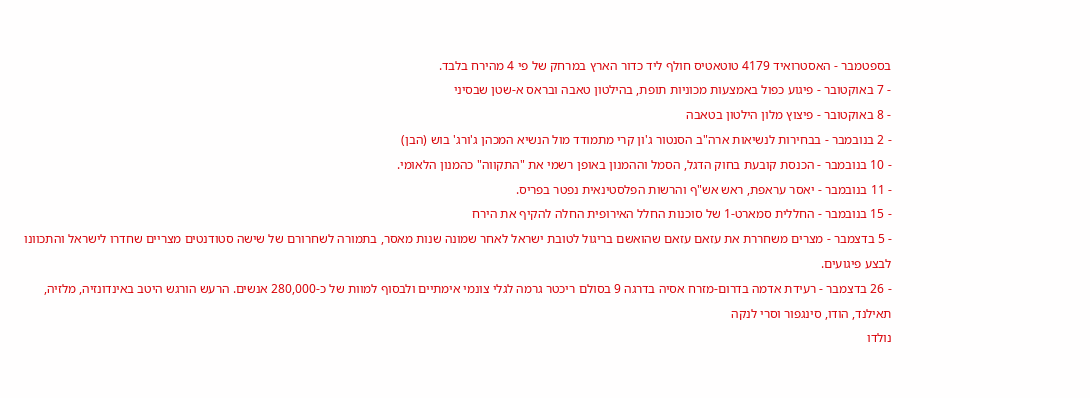בספטמבר - האסטרואיד 4179 טוטאטיס חולף ליד כדור הארץ במרחק של פי 4 מהירח בלבד.
- 7 באוקטובר - פיגוע כפול באמצעות מכוניות תופת, בהילטון טאבה ובראס א-שטן שבסיני
- 8 באוקטובר - פיצוץ מלון הילטון בטאבה
- 2 בנובמבר - בבחירות לנשיאות ארה"ב הסנטור ג'ון קרי מתמודד מול הנשיא המכהן ג'ורג' בוש (הבן)
- 10 בנובמבר - הכנסת קובעת בחוק הדגל, הסמל וההמנון באופן רשמי את "התקווה" כהמנון הלאומי.
- 11 בנובמבר - יאסר עראפת, ראש אש"ף והרשות הפלסטינאית נפטר בפריס.
- 15 בנובמבר - החללית סמארט-1 של סוכנות החלל האירופית החלה להקיף את הירח
- 5 בדצמבר - מצרים משחררת את עזאם עזאם שהואשם בריגול לטובת ישראל לאחר שמונה שנות מאסר, בתמורה לשחרורם של שישה סטודנטים מצריים שחדרו לישראל והתכוונו לבצע פיגועים.
- 26 בדצמבר - רעידת אדמה בדרום-מזרח אסיה בדרגה 9 בסולם ריכטר גרמה לגלי צונמי אימתיים ולבסוף למוות של כ-280,000 אנשים. הרעש הורגש היטב באינדונזיה, מלזיה, תאילנד, הודו, סינגפור וסרי לנקה
נולדו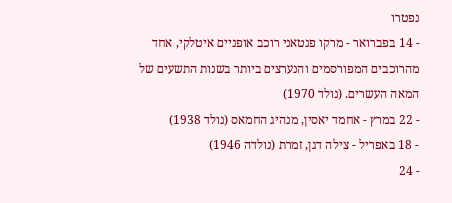נפטרו
- 14 בפברואר - מרקו פנטאני רוכב אופניים איטלקי, אחד מהרוכבים המפורסמים והנערצים ביותר בשנות התשעים של המאה העשרים. (נולד 1970)
- 22 במרץ - אחמד יאסין, מנהיג החמאס (נולד 1938)
- 18 באפריל - צילה דגן, זמרת (נולדה 1946)
- 24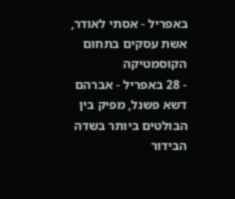באפריל - אסתי לאודר, אשת עסקים בתחום הקוסמטיקה
- 28 באפריל - אברהם דשא פשנל, מפיק בין הבולטים ביותר בשדה הבידור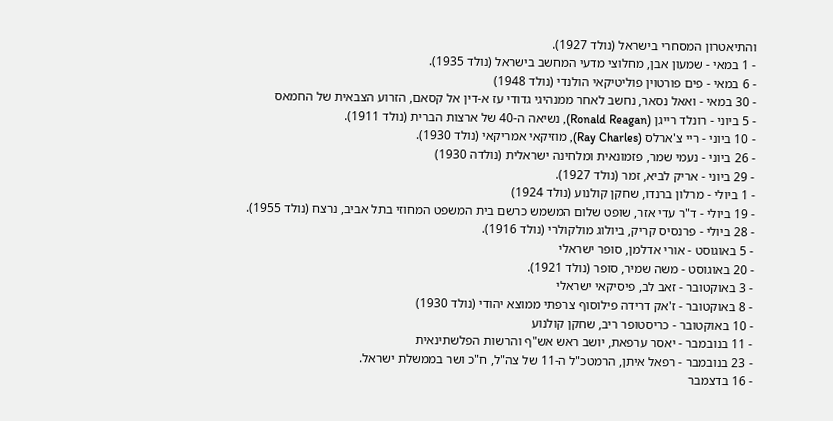והתיאטרון המסחרי בישראל (נולד 1927).
- 1 במאי - שמעון אבן, מחלוצי מדעי המחשב בישראל (נולד 1935).
- 6 במאי - פים פורטוין פוליטיקאי הולנדי (נולד 1948)
- 30 במאי - ואאל נסאר, נחשב לאחר ממנהיגי גדודי עז א-דין אל קסאם, הזרוע הצבאית של החמאס
- 5 ביוני - רונלד רייגן (Ronald Reagan), נשיאה ה-40 של ארצות הברית (נולד 1911).
- 10 ביוני - ריי צ'ארלס (Ray Charles), מוזיקאי אמריקאי (נולד 1930).
- 26 ביוני - נעמי שמר, פזמונאית ומלחינה ישראלית (נולדה 1930)
- 29 ביוני - אריק לביא, זמר (נולד 1927).
- 1 ביולי - מרלון ברנדו, שחקן קולנוע (נולד 1924)
- 19 ביולי - ד"ר עדי אזר, שופט שלום המשמש כרשם בית המשפט המחוזי בתל אביב, נרצח (נולד 1955).
- 28 ביולי - פרנסיס קריק, ביולוג מולקולרי (נולד 1916).
- 5 באוגוסט - אורי אדלמן, סופר ישראלי
- 20 באוגוסט - משה שמיר, סופר (נולד 1921).
- 3 באוקטובר - זאב לב, פיסיקאי ישראלי
- 8 באוקטובר - ז'אק דרידה פילוסוף צרפתי ממוצא יהודי (נולד 1930)
- 10 באוקטובר - כריסטופר ריב, שחקן קולנוע
- 11 בנובמבר - יאסר ערפאת, יושב ראש אש"ף והרשות הפלשתינאית
- 23 בנובמבר - רפאל איתן, הרמטכ"ל ה-11 של צה"ל, ח"כ ושר בממשלת ישראל.
- 16 בדצמבר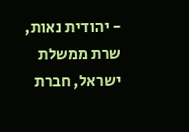- יהודית נאות, שרת ממשלת ישראל, חברת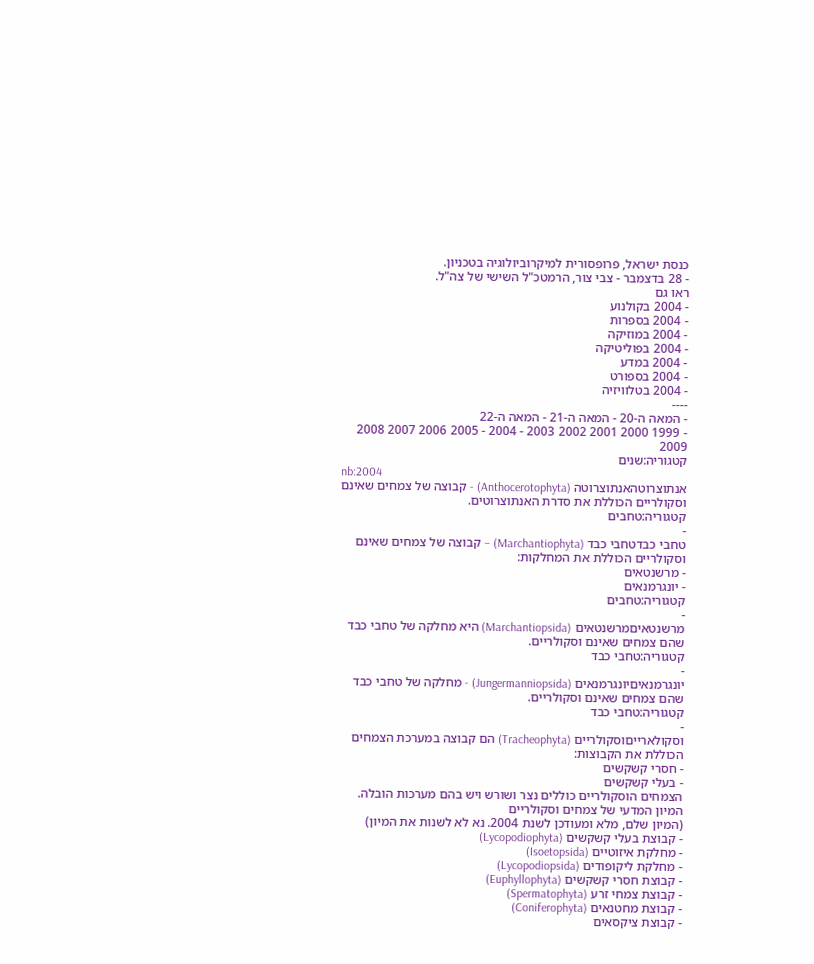כנסת ישראל, פרופסורית למיקרוביולוגיה בטכניון.
- 28 בדצמבר - צבי צור, הרמטכ"ל השישי של צה"ל.
ראו גם
- 2004 בקולנוע
- 2004 בספרות
- 2004 במוזיקה
- 2004 בפוליטיקה
- 2004 במדע
- 2004 בספורט
- 2004 בטלוויזיה
----
- המאה ה-20 - המאה ה-21 - המאה ה-22
- 1999 2000 2001 2002 2003 - 2004 - 2005 2006 2007 2008 2009
קטגוריה:שנים
nb:2004
אנתוצרוטהאנתוצרוטה (Anthocerotophyta) - קבוצה של צמחים שאינם וסקולריים הכוללת את סדרת האנתוצרוטים.
קטגוריה:טחבים
-
טחבי כבדטחבי כבד (Marchantiophyta) – קבוצה של צמחים שאינם וסקולריים הכוללת את המחלקות:
- מרשנטאים
- יונגרמנאים
קטגוריה:טחבים
-
מרשנטאיםמרשנטאים (Marchantiopsida) היא מחלקה של טחבי כבד שהם צמחים שאינם וסקולריים.
קטגוריה:טחבי כבד
-
יונגרמנאיםיונגרמנאים (Jungermanniopsida) - מחלקה של טחבי כבד שהם צמחים שאינם וסקולריים.
קטגוריה:טחבי כבד
-
וסקולארייםוסקולריים (Tracheophyta) הם קבוצה במערכת הצמחים הכוללת את הקבוצות:
- חסרי קשקשים
- בעלי קשקשים
הצמחים הוסקולריים כוללים נצר ושורש ויש בהם מערכות הובלה.
המיון המדעי של צמחים וסקולריים
(המיון שלם, מלא ומעודכן לשנת 2004. נא לא לשנות את המיון)
- קבוצת בעלי קשקשים (Lycopodiophyta)
- מחלקת איזוטיים (Isoetopsida)
- מחלקת ליקופודים (Lycopodiopsida)
- קבוצת חסרי קשקשים (Euphyllophyta)
- קבוצת צמחי זרע (Spermatophyta)
- קבוצת מחטנאים (Coniferophyta)
- קבוצת ציקסאים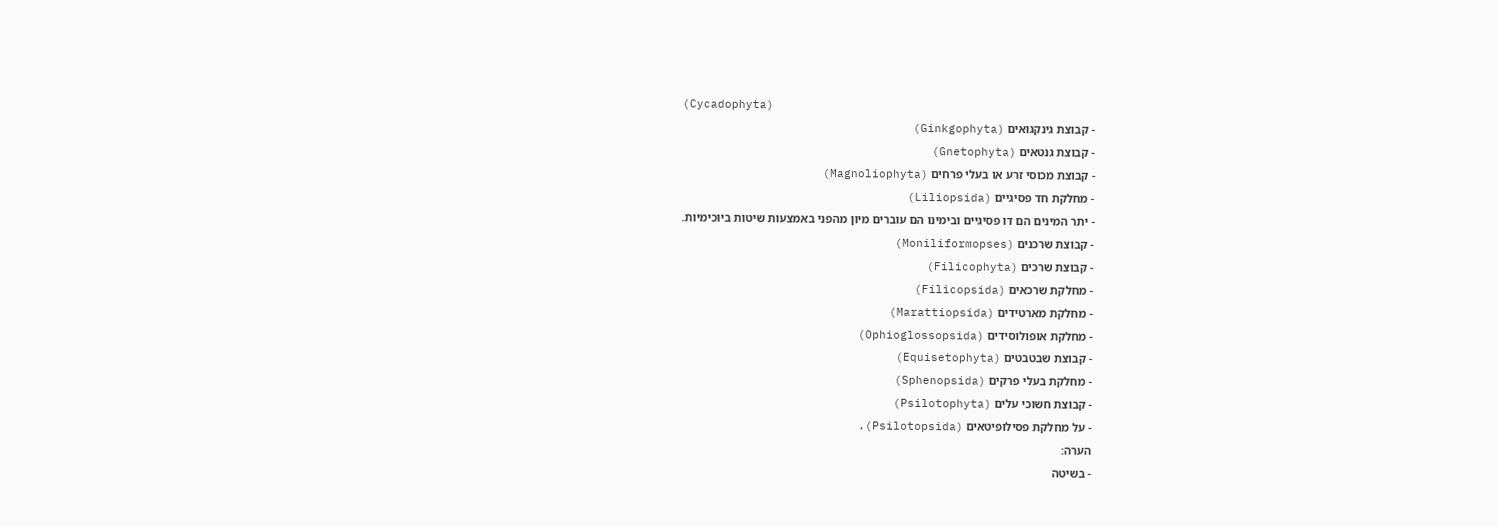(Cycadophyta)
- קבוצת גינקגואים (Ginkgophyta)
- קבוצת גנטאים (Gnetophyta)
- קבוצת מכוסי זרע או בעלי פרחים (Magnoliophyta)
- מחלקת חד פסיגיים (Liliopsida)
- יתר המינים הם דו פסיגיים ובימינו הם עוברים מיון מהפני באמצעות שיטות ביוכימיות.
- קבוצת שרכנים (Moniliformopses)
- קבוצת שרכים (Filicophyta)
- מחלקת שרכאים (Filicopsida)
- מחלקת מארטידים (Marattiopsida)
- מחלקת אופולוסידים (Ophioglossopsida)
- קבוצת שבטבטים (Equisetophyta)
- מחלקת בעלי פרקים (Sphenopsida)
- קבוצת חשוכי עלים (Psilotophyta)
- על מחלקת פסילופיטאים (Psilotopsida).
הערה:
- בשיטה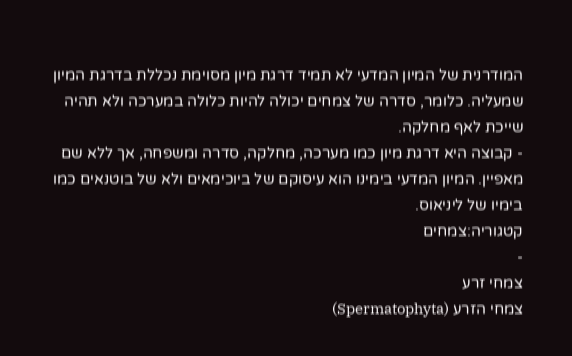המודרנית של המיון המדעי לא תמיד דרגת מיון מסוימת נכללת בדרגת המיון שמעליה. כלומר, סדרה של צמחים יכולה להיות כלולה במערכה ולא תהיה שייכת לאף מחלקה.
- קבוצה היא דרגת מיון כמו מערכה, מחלקה, סדרה ומשפחה, אך ללא שם מאפיין. המיון המדעי בימינו הוא עיסוקם של ביוכימאים ולא של בוטנאים כמו בימיו של ליניאוס.
קטגוריה:צמחים
-
צמחי זרע
צמחי הזרע (Spermatophyta)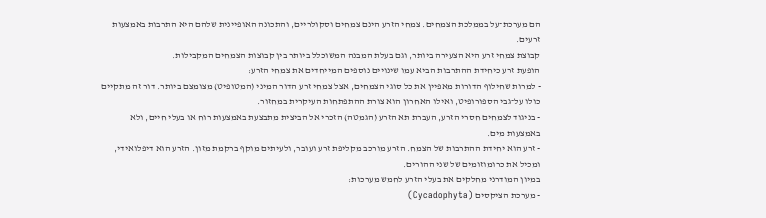הם מערכת־על בממלכת הצמחים. צמחי הזרע הינם צמחים וסקולריים, והתכונה האופיינית שלהם היא התרבות באמצעות זרעים.
קבוצת צמחי זרע היא הצעירה ביותר, וגם בעלת המבנה המשוכלל ביותר בין קבוצות הצמחים המקבילות.
הופעת זרע כיחידת ההתרבות הביא עמו שינויים נוספים המייחדים את צמחי הזרע:
- למרות שחילוף הדורות מאפיין את כל סוגי הצמחים, אצל צמחי זרע הדור המיני (המטופיט) מצומצם ביותר. דור זה מתקיים כולו על־גבי הספורופיט, ואילו האחרון הוא צורת ההתפתחות העיקרית במחזור.
- בניגוד לצמחים חסרי הזרע, העברת תא הזרע (הגמטה) הזכרי אל הביצית מתבצעת באמצעות רוח או בעלי חיים, ולא באמצעות מים.
- זרע הוא יחידת ההתרבות של הצמח. הזרע מורכב מקליפת זרע ועובר, ולעיתים מוקף ברקמת מזון. הזרע הוא דיפלואידי, ומכיל את כרומוזומים של שני ההורים.
במיון המודרני מחלקים את בעלי הזרע לחמש מערכות:
- מערכת הציקסים (Cycadophyta)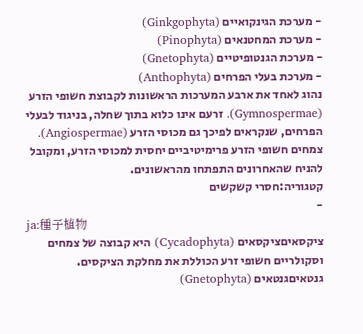- מערכת הגינקואיים (Ginkgophyta)
- מערכת המחטנאים (Pinophyta)
- מערכת הגנטופיטיים (Gnetophyta)
- מערכת בעלי הפרחים (Anthophyta)
נהוג לאחד את ארבע המערכות הראשונות לקבוצת חשופי הזרע (Gymnospermae). זרעם אינו כלוא בתוך שחלה, בניגוד לבעלי הפרחים, שנקראים לפיכך גם מכוסי הזרע (Angiospermae). צמחים חשופי הזרע פרימיטיביים יחסית למכוסי הזרע, ומקובל להניח שהאחרונים התפתחו מהראשונים.
קטגוריה:חסרי קשקשים
-
ja:種子植物
ציקסאיםציקסאים (Cycadophyta) היא קבוצה של צמחים וסקולריים חשופי זרע הכוללת את מחלקת הציקסים.
גנטאיםגנטאים (Gnetophyta)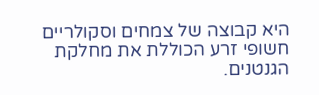היא קבוצה של צמחים וסקולריים חשופי זרע הכוללת את מחלקת הגנטנים.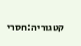קטגוריה:חסרי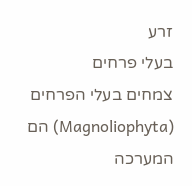זרע
בעלי פרחים
צמחים בעלי הפרחים (Magnoliophyta) הם המערכה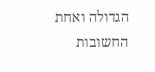הגדולה ואחת החשובות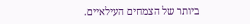ביותר של הצמחים העילאיים.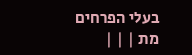בעלי הפרחים מת | | |